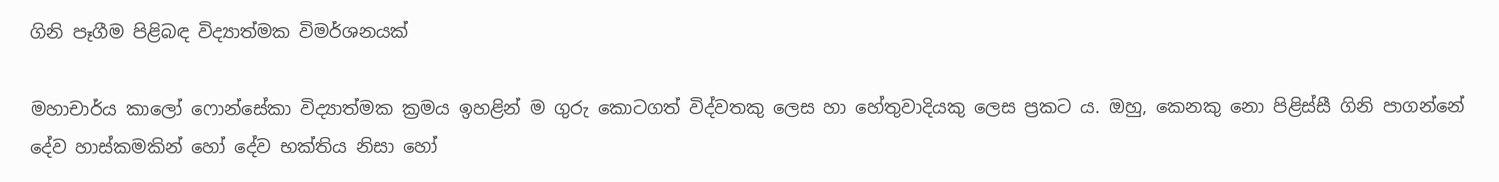ගිනි පෑගීම පිළිබඳ විද්‍යාත්මක විමර්ශනයක්‌

මහාචාර්ය කාලෝ ෆොන්සේකා විද්‍යාත්මක ක්‍රමය ඉහළින් ම ගුරු කොටගත් විද්වතකු ලෙස හා හේතුවාදියකු ලෙස ප්‍රකට ය. ඔහු, කෙනකු නො පිළිස්‌සී ගිනි පාගන්නේ දේව හාස්‌කමකින් හෝ දේව භක්‌තිය නිසා හෝ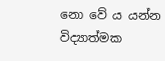නො වේ ය යන්න විද්‍යාත්මක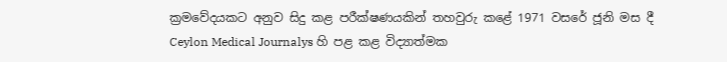ක්‍රමවේදයකට අනුව සිදු කළ පරීක්‌ෂණයකින් තහවුරු කළේ 1971 වසරේ ජූනි මස දී Ceylon Medical Journalys හි පළ කළ විද්‍යාත්මක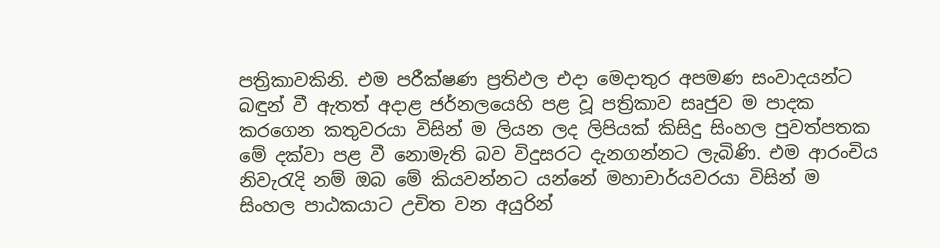පත්‍රිකාවකිනි. එම පරීක්‌ෂණ ප්‍රතිඵල එදා මෙදාතුර අපමණ සංවාදයන්ට බඳුන් වී ඇතත් අදාළ ජර්නලයෙහි පළ වූ පත්‍රිකාව සෘජුව ම පාදක කරගෙන කතුවරයා විසින් ම ලියන ලද ලිපියක්‌ කිසිදු සිංහල පුවත්පතක මේ දක්‌වා පළ වී නොමැති බව විදුසරට දැනගන්නට ලැබිණි. එම ආරංචිය නිවැරැදි නම් ඔබ මේ කියවන්නට යන්නේ මහාචාර්යවරයා විසින් ම සිංහල පාඨකයාට උචිත වන අයුරින්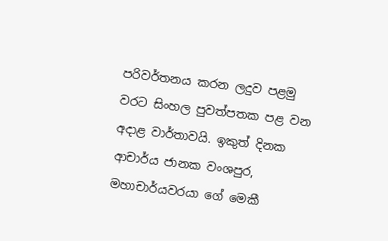පරිවර්තනය කරන ලදුව පළමු වරට සිංහල පුවත්පතක පළ වන අදාළ වාර්තාවයි. ඉකුත් දිනක ආචාර්ය ජානක වංශපුර, මහාචාර්යවරයා ගේ මෙකී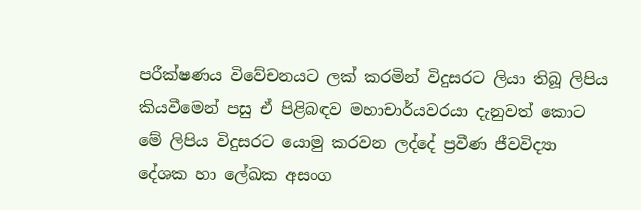පරීක්‌ෂණය විවේචනයට ලක්‌ කරමින් විදුසරට ලියා තිබූ ලිපිය කියවීමෙන් පසු ඒ පිළිබඳව මහාචාර්යවරයා දැනුවත් කොට මේ ලිපිය විදුසරට යොමු කරවන ලද්දේ ප්‍රවීණ ජීවවිද්‍යා දේශක හා ලේඛක අසංග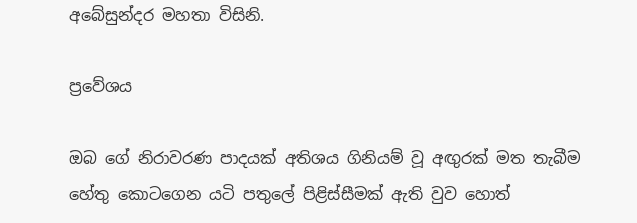අබේසුන්දර මහතා විසිනි.

ප්‍රවේශය

ඔබ ගේ නිරාවරණ පාදයක්‌ අතිශය ගිනියම් වූ අඟුරක්‌ මත තැබීම හේතු කොටගෙන යටි පතුලේ පිළිස්‌සීමක්‌ ඇති වුව හොත්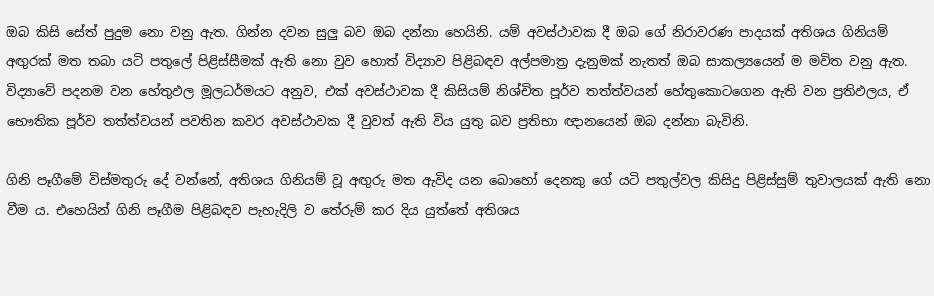ඔබ කිසි සේත් පුදුම නො වනු ඇත. ගින්න දවන සුලු බව ඔබ දන්නා හෙයිනි. යම් අවස්‌ථාවක දී ඔබ ගේ නිරාවරණ පාදයක්‌ අතිශය ගිනියම් අඟුරක්‌ මත තබා යටි පතුලේ පිළිස්‌සීමක්‌ ඇති නො වුව හොත් විද්‍යාව පිළිබඳව අල්පමාත්‍ර දැනුමක්‌ නැතත් ඔබ සාකල්‍යයෙන් ම මවිත වනු ඇත. විද්‍යාවේ පදනම වන හේතුඵල මූලධර්මයට අනුව, එක්‌ අවස්‌ථාවක දී කිසියම් නිශ්චිත පූර්ව තත්ත්වයන් හේතුකොටගෙන ඇති වන ප්‍රතිඵලය, ඒ භෞතික පූර්ව තත්ත්වයන් පවතින කවර අවස්‌ථාවක දී වුවත් ඇති විය යුතු බව ප්‍රතිභා ඥානයෙන් ඔබ දන්නා බැවිනි.

ගිනි පෑගීමේ විස්‌මතුරු දේ වන්නේ, අතිශය ගිනියම් වූ අඟුරු මත ඇවිද යන බොහෝ දෙනකු ගේ යටි පතුල්වල කිසිදු පිළිස්‌සුම් තුවාලයක්‌ ඇති නො වීම ය. එහෙයින් ගිනි පෑගීම පිළිබඳව පැහැදිලි ව තේරුම් කර දිය යුත්තේ අතිශය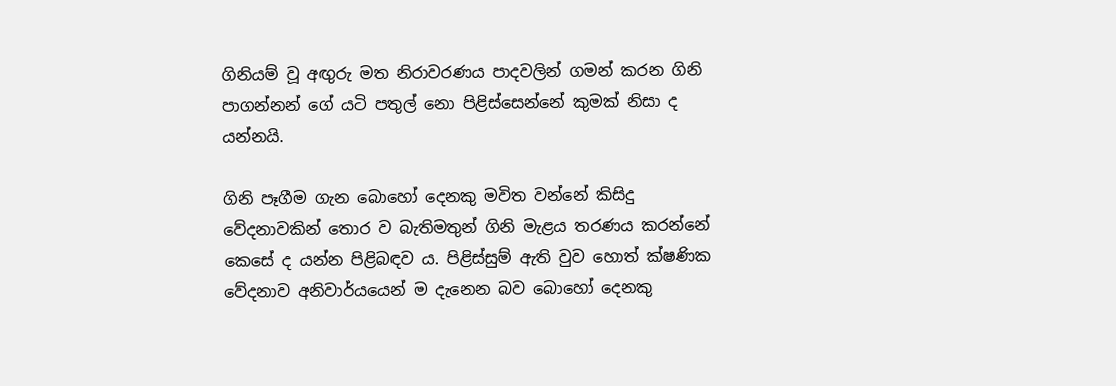ගිනියම් වූ අඟුරු මත නිරාවරණය පාදවලින් ගමන් කරන ගිනි පාගන්නන් ගේ යටි පතුල් නො පිළිස්‌සෙන්නේ කුමක්‌ නිසා ද යන්නයි.

ගිනි පෑගීම ගැන බොහෝ දෙනකු මවිත වන්නේ කිසිදු වේදනාවකින් තොර ව බැතිමතුන් ගිනි මැළය තරණය කරන්නේ කෙසේ ද යන්න පිළිබඳව ය. පිළිස්‌සුම් ඇති වුව හොත් ක්‌ෂණික වේදනාව අනිවාර්යයෙන් ම දැනෙන බව බොහෝ දෙනකු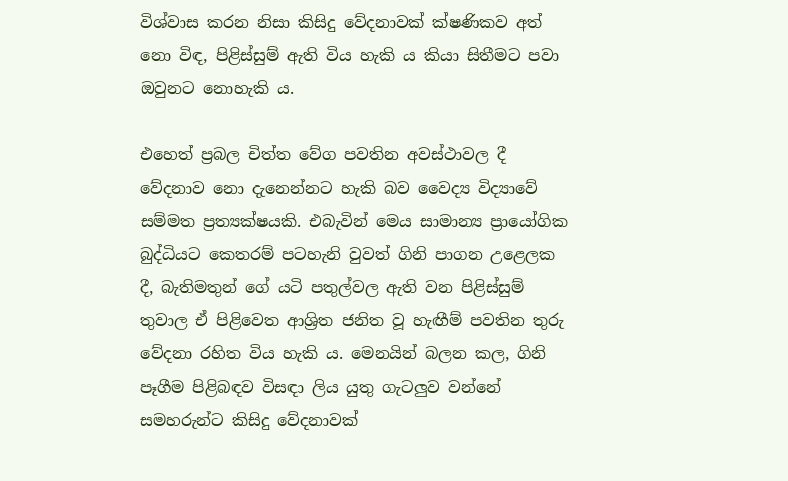විශ්වාස කරන නිසා කිසිදු වේදනාවක්‌ ක්‌ෂණිකව අත් නො විඳ, පිළිස්‌සුම් ඇති විය හැකි ය කියා සිතීමට පවා ඔවුනට නොහැකි ය.

එහෙත් ප්‍රබල චිත්ත වේග පවතින අවස්‌ථාවල දී වේදනාව නො දැනෙන්නට හැකි බව වෛද්‍ය විද්‍යාවේ සම්මත ප්‍රත්‍යක්‌ෂයකි. එබැවින් මෙය සාමාන්‍ය ප්‍රායෝගික බුද්ධියට කෙතරම් පටහැනි වුවත් ගිනි පාගන උළෙලක දී, බැතිමතුන් ගේ යටි පතුල්වල ඇති වන පිළිස්‌සුම් තුවාල ඒ පිළිවෙත ආශ්‍රිත ජනිත වූ හැඟීම් පවතින තුරු වේදනා රහිත විය හැකි ය. මෙනයින් බලන කල, ගිනි පෑගීම පිළිබඳව විසඳා ලිය යුතු ගැටලුව වන්නේ සමහරුන්ට කිසිදු වේදනාවක්‌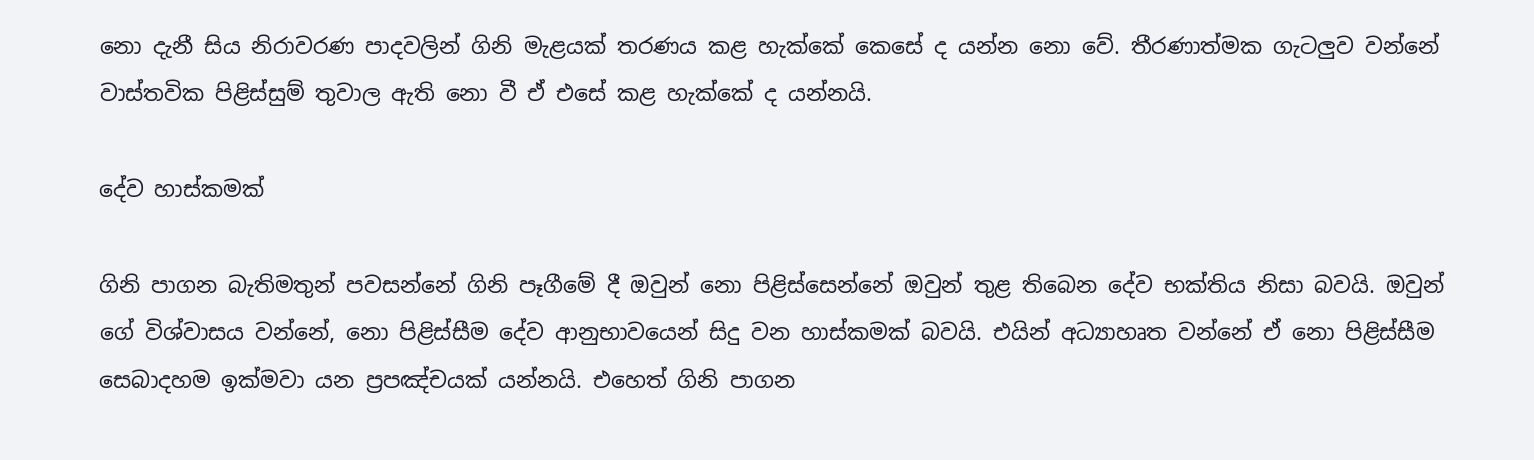නො දැනී සිය නිරාවරණ පාදවලින් ගිනි මැළයක්‌ තරණය කළ හැක්‌කේ කෙසේ ද යන්න නො වේ. තීරණාත්මක ගැටලුව වන්නේ වාස්‌තවික පිළිස්‌සුම් තුවාල ඇති නො වී ඒ එසේ කළ හැක්‌කේ ද යන්නයි.

දේව හාස්‌කමක්‌

ගිනි පාගන බැතිමතුන් පවසන්නේ ගිනි පෑගීමේ දී ඔවුන් නො පිළිස්‌සෙන්නේ ඔවුන් තුළ තිබෙන දේව භක්‌තිය නිසා බවයි. ඔවුන් ගේ විශ්වාසය වන්නේ, නො පිළිස්‌සීම දේව ආනුභාවයෙන් සිදු වන හාස්‌කමක්‌ බවයි. එයින් අධ්‍යාහෘත වන්නේ ඒ නො පිළිස්‌සීම සෙබාදහම ඉක්‌මවා යන ප්‍රපඤ්චයක්‌ යන්නයි. එහෙත් ගිනි පාගන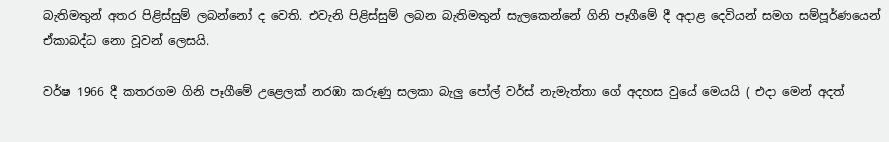බැතිමතුන් අතර පිළිස්‌සුම් ලබන්නෝ ද වෙති. එවැනි පිළිස්‌සුම් ලබන බැතිමතුන් සැලකෙන්නේ ගිනි පෑගීමේ දී අදාළ දෙවියන් සමග සම්පූර්ණයෙන් ඒකාබද්ධ නො වූවන් ලෙසයි.

වර්ෂ 1966 දී කතරගම ගිනි පෑගීමේ උළෙලක්‌ නරඹා කරුණු සලකා බැලු පෝල් වර්ස්‌ නැමැත්තා ගේ අදහස වුයේ මෙයයි ( එදා මෙන් අදත්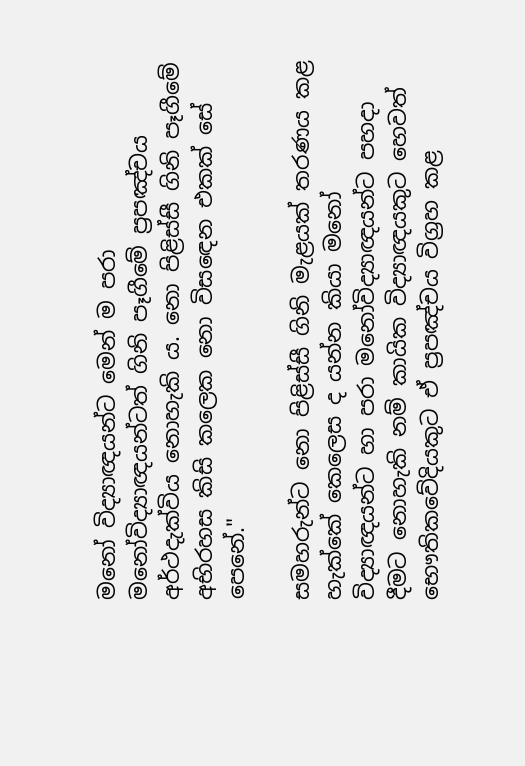මනෝ විද්‍යාඥයන්ට මෙන් ම පරා මනෝවිද්‍යාඥයන්ටත් ගිනි පෑගීමේ ප්‍රපඤ්චය අර්ථදැක්‌විය නොහැකි ය. නො පිළිස්‌සී ගිනි පෑගීමේ අභිරහස කිසි කලෙක නො විසඳෙන එකක්‌ සේ පෙනේ."

සමහරුන්ට නො පිළිස්‌සී ගිනි මැළයක්‌ තරණය කළ හැක්‌කේ කෙලෙස ද යන්න කියා මනෝ විද්‍යාඥයන්ට හා පරා මනෝවිද්‍යාඥයන්ට පහදා දීමට නොහැකි නම් කායික විද්‍යාඥයකුට හෙවත් භෞතිකවේදියකුට ඒ ප්‍රපඤ්චය විග්‍රහ කළ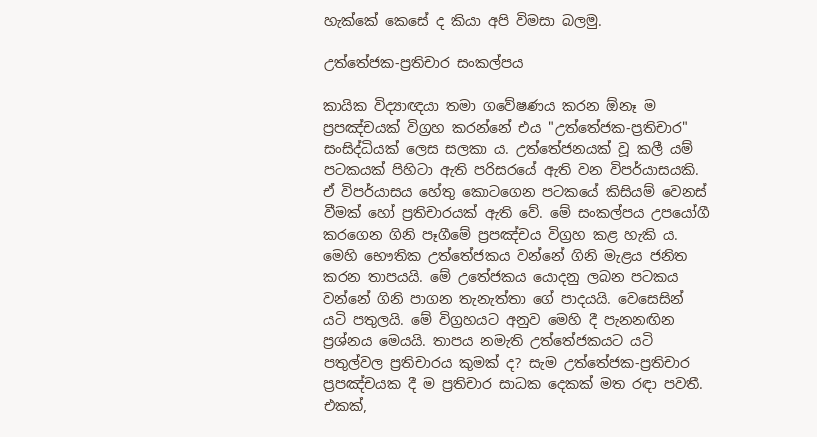හැක්‌කේ කෙසේ ද කියා අපි විමසා බලමු.

උත්තේජක-ප්‍රතිචාර සංකල්පය

කායික විද්‍යාඥයා තමා ගවේෂණය කරන ඕනෑ ම ප්‍රපඤ්චයක්‌ විග්‍රහ කරන්නේ එය "උත්තේජක-ප්‍රතිචාර" සංසිද්ධියක්‌ ලෙස සලකා ය. උත්තේජනයක්‌ වූ කලී යම් පටකයක්‌ පිහිටා ඇති පරිසරයේ ඇති වන විපර්යාසයකි. ඒ විපර්යාසය හේතු කොටගෙන පටකයේ කිසියම් වෙනස්‌ වීමක්‌ හෝ ප්‍රතිචාරයක්‌ ඇති වේ. මේ සංකල්පය උපයෝගී කරගෙන ගිනි පෑගීමේ ප්‍රපඤ්චය විග්‍රහ කළ හැකි ය. මෙහි භෞතික උත්තේජකය වන්නේ ගිනි මැළය ජනිත කරන තාපයයි. මේ උතේජකය යොදනු ලබන පටකය වන්නේ ගිනි පාගන තැනැත්තා ගේ පාදයයි. වෙසෙසින් යටි පතුලයි. මේ විග්‍රහයට අනුව මෙහි දී පැනනඟින ප්‍රශ්නය මෙයයි. තාපය නමැති උත්තේජකයට යටි පතුල්වල ප්‍රතිචාරය කුමක්‌ ද? සැම උත්තේජක-ප්‍රතිචාර ප්‍රපඤ්චයක දී ම ප්‍රතිචාර සාධක දෙකක්‌ මත රඳා පවතී. එකක්‌,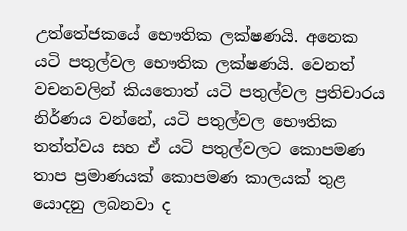උත්තේජකයේ භෞතික ලක්‌ෂණයි. අනෙක යටි පතුල්වල භෞතික ලක්‌ෂණයි. වෙනත් වචනවලින් කියතොත් යටි පතුල්වල ප්‍රතිචාරය නිර්ණය වන්නේ, යටි පතුල්වල භෞතික තත්ත්වය සහ ඒ යටි පතුල්වලට කොපමණ තාප ප්‍රමාණයක්‌ කොපමණ කාලයක්‌ තුළ යොදනු ලබනවා ද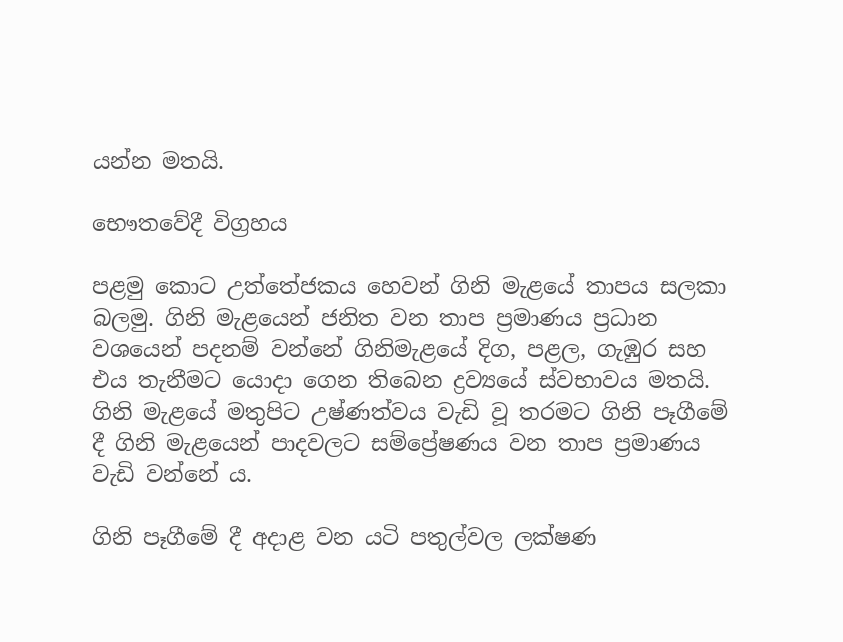යන්න මතයි.

භෞතවේදී විග්‍රහය

පළමු කොට උත්තේජකය හෙවන් ගිනි මැළයේ තාපය සලකා බලමු. ගිනි මැළයෙන් ජනිත වන තාප ප්‍රමාණය ප්‍රධාන වශයෙන් පදනම් වන්නේ ගිනිමැළයේ දිග, පළල, ගැඹුර සහ එය තැනීමට යොදා ගෙන තිබෙන ද්‍රව්‍යයේ ස්‌වභාවය මතයි. ගිනි මැළයේ මතුපිට උෂ්ණත්වය වැඩි වූ තරමට ගිනි පෑගීමේ දී ගිනි මැළයෙන් පාදවලට සම්ප්‍රේෂණය වන තාප ප්‍රමාණය වැඩි වන්නේ ය.

ගිනි පෑගීමේ දී අදාළ වන යටි පතුල්වල ලක්‌ෂණ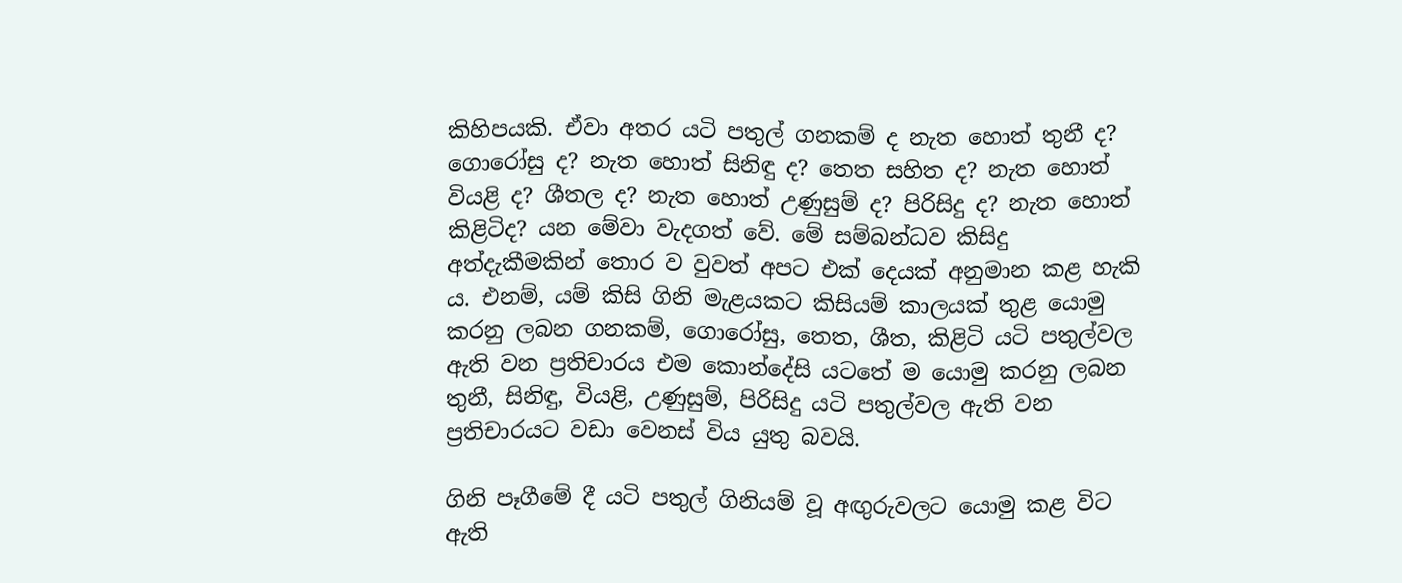කිහිපයකි. ඒවා අතර යටි පතුල් ගනකම් ද නැත හොත් තුනී ද? ගොරෝසු ද? නැත හොත් සිනිඳු ද? තෙත සහිත ද? නැත හොත් වියළි ද? ශීතල ද? නැත හොත් උණුසුම් ද? පිරිසිදු ද? නැත හොත් කිළිටිද? යන මේවා වැදගත් වේ. මේ සම්බන්ධව කිසිදු අත්දැකීමකින් තොර ව වුවත් අපට එක්‌ දෙයක්‌ අනුමාන කළ හැකි ය. එනම්, යම් කිසි ගිනි මැළයකට කිසියම් කාලයක්‌ තුළ යොමු කරනු ලබන ගනකම්, ගොරෝසු, තෙත, ශීත, කිළිටි යටි පතුල්වල ඇති වන ප්‍රතිචාරය එම කොන්දේසි යටතේ ම යොමු කරනු ලබන තුනී, සිනිඳු, වියළි, උණුසුම්, පිරිසිදු යටි පතුල්වල ඇති වන ප්‍රතිචාරයට වඩා වෙනස්‌ විය යුතු බවයි.

ගිනි පෑගීමේ දී යටි පතුල් ගිනියම් වූ අඟුරුවලට යොමු කළ විට ඇති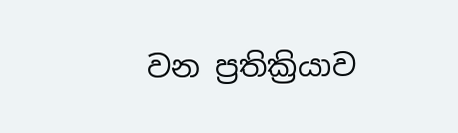වන ප්‍රතික්‍රියාව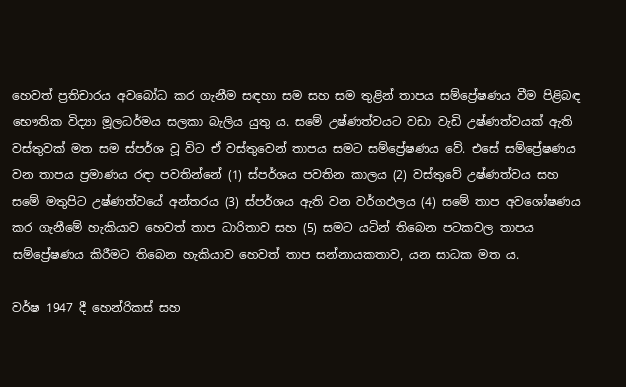හෙවත් ප්‍රතිචාරය අවබෝධ කර ගැනීම සඳහා සම සහ සම තුළින් තාපය සම්ප්‍රේෂණය වීම පිළිබඳ භෞතික විද්‍යා මූලධර්මය සලකා බැලිය යුතු ය. සමේ උෂ්ණත්වයට වඩා වැඩි උෂ්ණත්වයක්‌ ඇති වස්‌තුවක්‌ මත සම ස්‌පර්ශ වූ විට ඒ වස්‌තුවෙන් තාපය සමට සම්ප්‍රේෂණය වේ. එසේ සම්ප්‍රේෂණය වන තාපය ප්‍රමාණය රඳා පවතින්නේ (1) ස්‌පර්ශය පවතින කාලය (2) වස්‌තුවේ උෂ්ණත්වය සහ සමේ මතුපිට උෂ්ණත්වයේ අන්තරය (3) ස්‌පර්ශය ඇති වන වර්ගඵලය (4) සමේ තාප අවශෝෂණය කර ගැනීමේ හැකියාව හෙවත් තාප ධාරිතාව සහ (5) සමට යටින් තිබෙන පටකවල තාපය සම්ප්‍රේෂණය කිරීමට තිබෙන හැකියාව හෙවත් තාප සන්නායකතාව, යන සාධක මත ය.

වර්ෂ 1947 දී හෙන්රිකස්‌ සහ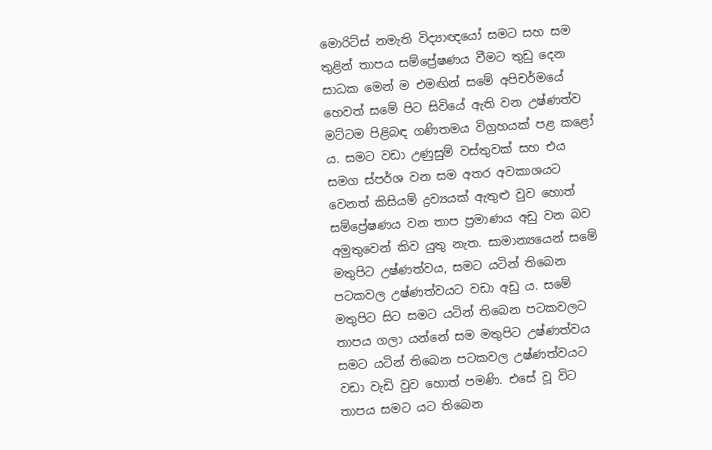මොරිට්‌ස්‌ නමැති විද්‍යාඥයෝ සමට සහ සම තුළින් තාපය සම්ප්‍රේෂණය වීමට තුඩු දෙන සාධක මෙන් ම එමඟින් සමේ අපිචර්මයේ හෙවත් සමේ පිට සිවියේ ඇති වන උෂ්ණත්ව මට්‌ටම පිළිබඳ ගණිතමය විග්‍රහයක්‌ පළ කළෝ ය. සමට වඩා උණුසුම් වස්‌තුවක්‌ සහ එය සමග ස්‌පර්ශ වන සම අතර අවකාශයට වෙනත් කිසියම් ද්‍රව්‍යයක්‌ ඇතුළු වුව හොත් සම්ප්‍රේෂණය වන තාප ප්‍රමාණය අඩු වන බව අමුතුවෙන් කිව යුතු නැත. සාමාන්‍යයෙන් සමේ මතුපිට උෂ්ණත්වය, සමට යටින් තිබෙන පටකවල උෂ්ණත්වයට වඩා අඩු ය. සමේ මතුපිට සිට සමට යටින් තිබෙන පටකවලට තාපය ගලා යන්නේ සම මතුපිට උෂ්ණත්වය සමට යටින් තිබෙන පටකවල උෂ්ණත්වයට වඩා වැඩි වුව හොත් පමණි. එසේ වූ විට තාපය සමට යට තිබෙන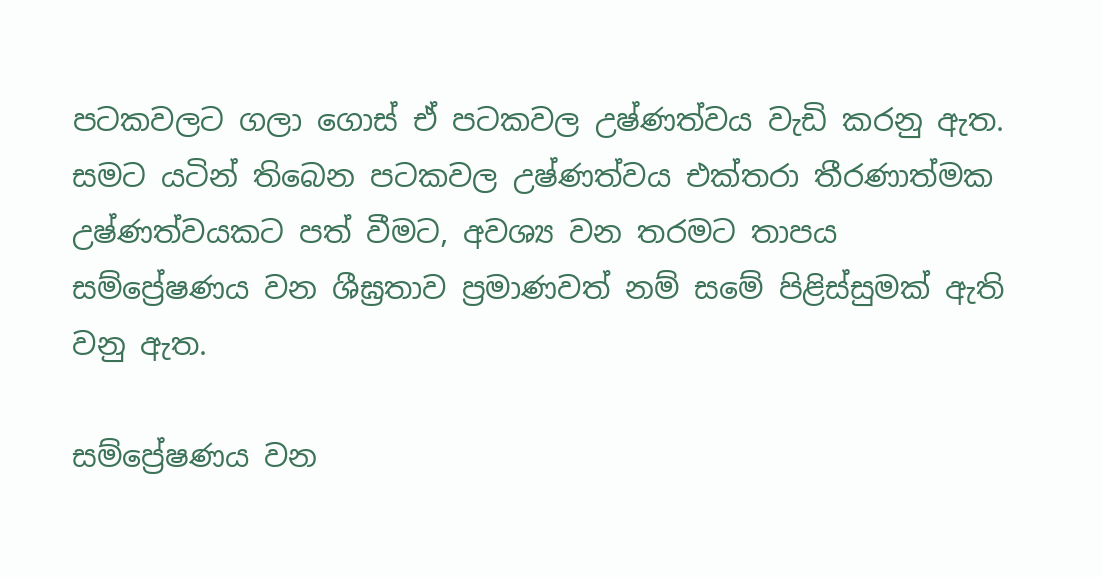පටකවලට ගලා ගොස්‌ ඒ පටකවල උෂ්ණත්වය වැඩි කරනු ඇත. සමට යටින් තිබෙන පටකවල උෂ්ණත්වය එක්‌තරා තීරණාත්මක උෂ්ණත්වයකට පත් වීමට, අවශ්‍ය වන තරමට තාපය සම්ප්‍රේෂණය වන ශීඝ්‍රතාව ප්‍රමාණවත් නම් සමේ පිළිස්‌සුමක්‌ ඇති වනු ඇත.

සම්ප්‍රේෂණය වන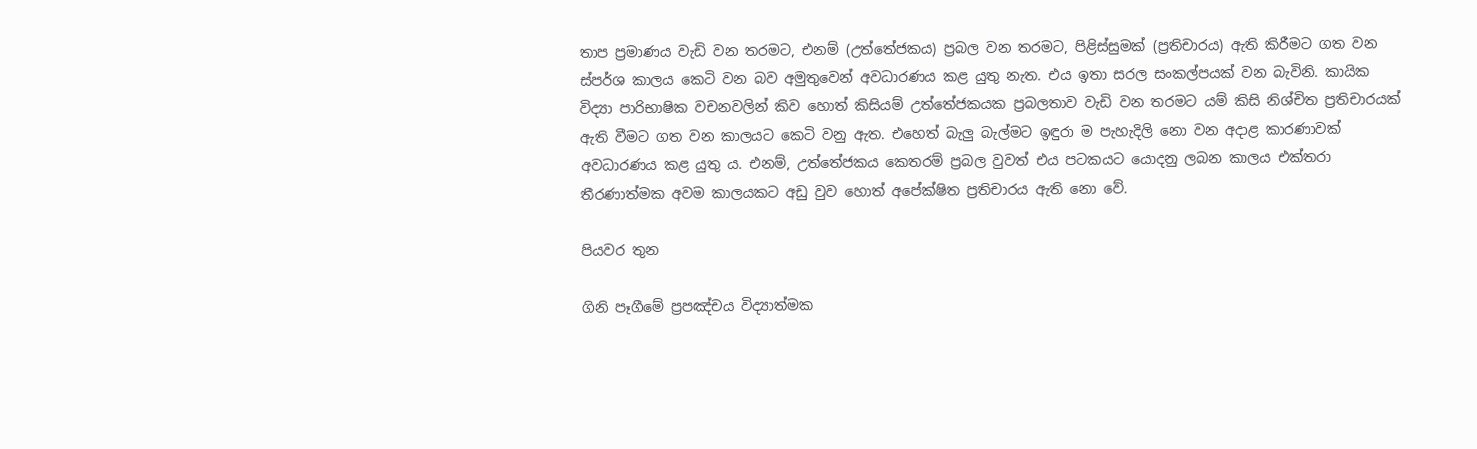තාප ප්‍රමාණය වැඩි වන තරමට, එනම් (උත්තේජකය) ප්‍රබල වන තරමට, පිළිස්‌සුමක්‌ (ප්‍රතිචාරය) ඇති කිරීමට ගත වන ස්‌පර්ශ කාලය කෙටි වන බව අමුතුවෙන් අවධාරණය කළ යුතු නැත. එය ඉතා සරල සංකල්පයක්‌ වන බැවිනි. කායික විද්‍යා පාරිභාෂික වචනවලින් කිව හොත් කිසියම් උත්තේජකයක ප්‍රබලතාව වැඩි වන තරමට යම් කිසි නිශ්චිත ප්‍රතිචාරයක්‌ ඇති වීමට ගත වන කාලයට කෙටි වනු ඇත. එහෙත් බැලු බැල්මට ඉඳුරා ම පැහැදිලි නො වන අදාළ කාරණාවක්‌ අවධාරණය කළ යුතු ය. එනම්, උත්තේජකය කෙතරම් ප්‍රබල වුවත් එය පටකයට යොදනු ලබන කාලය එක්‌තරා තීරණාත්මක අවම කාලයකට අඩු වුව හොත් අපේක්‌ෂිත ප්‍රතිචාරය ඇති නො වේ.

පියවර තුන

ගිනි පෑගීමේ ප්‍රපඤ්චය විද්‍යාත්මක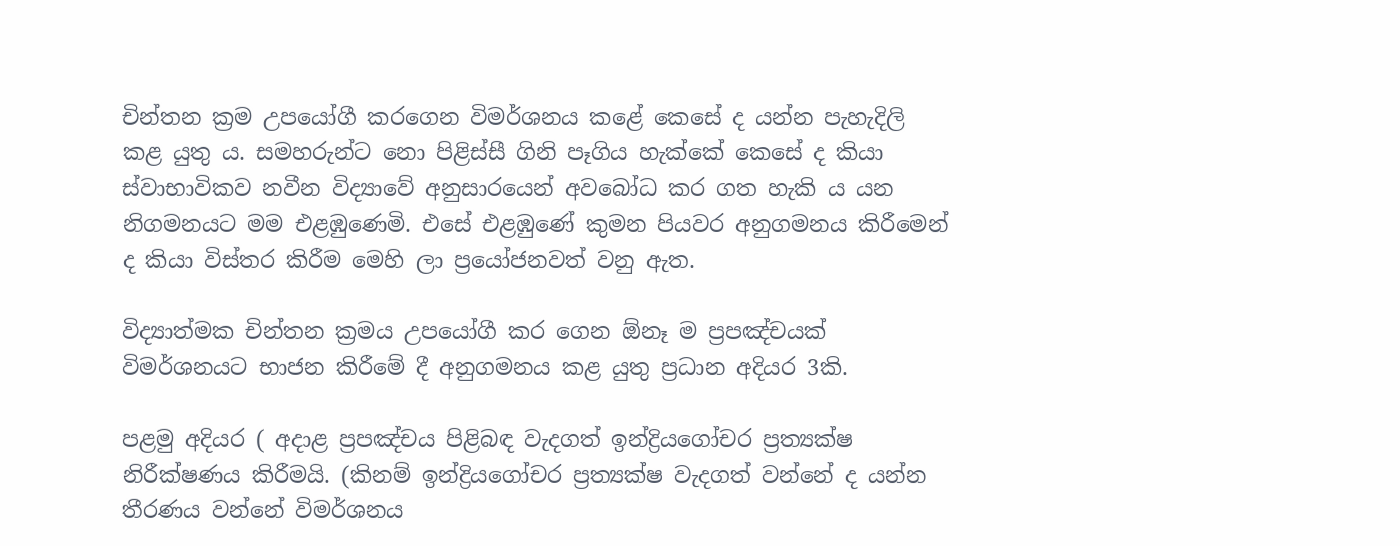චින්තන ක්‍රම උපයෝගී කරගෙන විමර්ශනය කළේ කෙසේ ද යන්න පැහැදිලි කළ යුතු ය. සමහරුන්ට නො පිළිස්‌සී ගිනි පෑගිය හැක්‌කේ කෙසේ ද කියා ස්‌වාභාවිකව නවීන විද්‍යාවේ අනුසාරයෙන් අවබෝධ කර ගත හැකි ය යන නිගමනයට මම එළඹුණෙමි. එසේ එළඹුණේ කුමන පියවර අනුගමනය කිරීමෙන් ද කියා විස්‌තර කිරීම මෙහි ලා ප්‍රයෝජනවත් වනු ඇත.

විද්‍යාත්මක චින්තන ක්‍රමය උපයෝගී කර ගෙන ඕනෑ ම ප්‍රපඤ්චයක්‌ විමර්ශනයට භාජන කිරීමේ දී අනුගමනය කළ යුතු ප්‍රධාන අදියර 3කි.

පළමු අදියර ( අදාළ ප්‍රපඤ්චය පිළිබඳ වැදගත් ඉන්ද්‍රියගෝචර ප්‍රත්‍යක්‌ෂ නිරීක්‌ෂණය කිරීමයි. (කිනම් ඉන්ද්‍රියගෝචර ප්‍රත්‍යක්‌ෂ වැදගත් වන්නේ ද යන්න තීරණය වන්නේ විමර්ශනය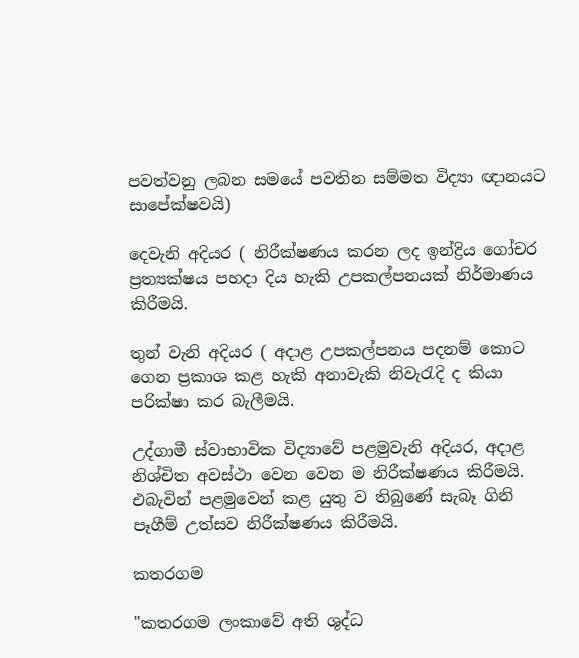පවත්වනු ලබන සමයේ පවතින සම්මත විද්‍යා ඥානයට සාපේක්‌ෂවයි)

දෙවැනි අදියර ( නිරීක්‌ෂණය කරන ලද ඉන්ද්‍රිය ගෝචර ප්‍රත්‍යක්‌ෂය පහදා දිය හැකි උපකල්පනයක්‌ නිර්මාණය කිරීමයි.

තුන් වැනි අදියර ( අදාළ උපකල්පනය පදනම් කොට ගෙන ප්‍රකාශ කළ හැකි අනාවැකි නිවැරැදි ද කියා පරික්‌ෂා කර බැලීමයි.

උද්ගාමී ස්‌වාභාවික විද්‍යාවේ පළමුවැනි අදියර, අදාළ නිශ්චිත අවස්‌ථා වෙන වෙන ම නිරීක්‌ෂණය කිරීමයි. එබැවින් පළමුවෙන් කළ යුතු ව තිබුණේ සැබෑ ගිනි පෑගීම් උත්සව නිරීක්‌ෂණය කිරීමයි.

කතරගම

"කතරගම ලංකාවේ අති ශුද්ධ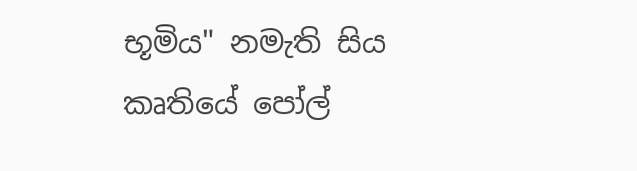භූමිය" නමැති සිය කෘතියේ පෝල්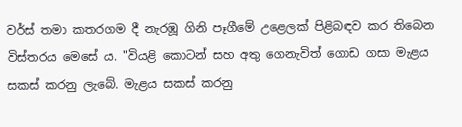වර්ස්‌ තමා කතරගම දී නැරඹූ ගිනි පෑගීමේ උළෙලක්‌ පිළිබඳව කර තිබෙන විස්‌තරය මෙසේ ය. "වියළි කොටන් සහ අතු ගෙනැවිත් ගොඩ ගසා මැළය සකස්‌ කරනු ලැබේ. මැළය සකස්‌ කරනු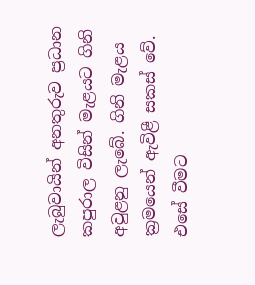ලැබුවායින් අනතුරුව ප්‍රධාන කපුරාල විසින් මැළයට ගිනි අවුළනු ලැබේ. ගිනි මැළය ක්‍රමයෙන් ඇවිළී සකස්‌ වේ. එසේ වීමට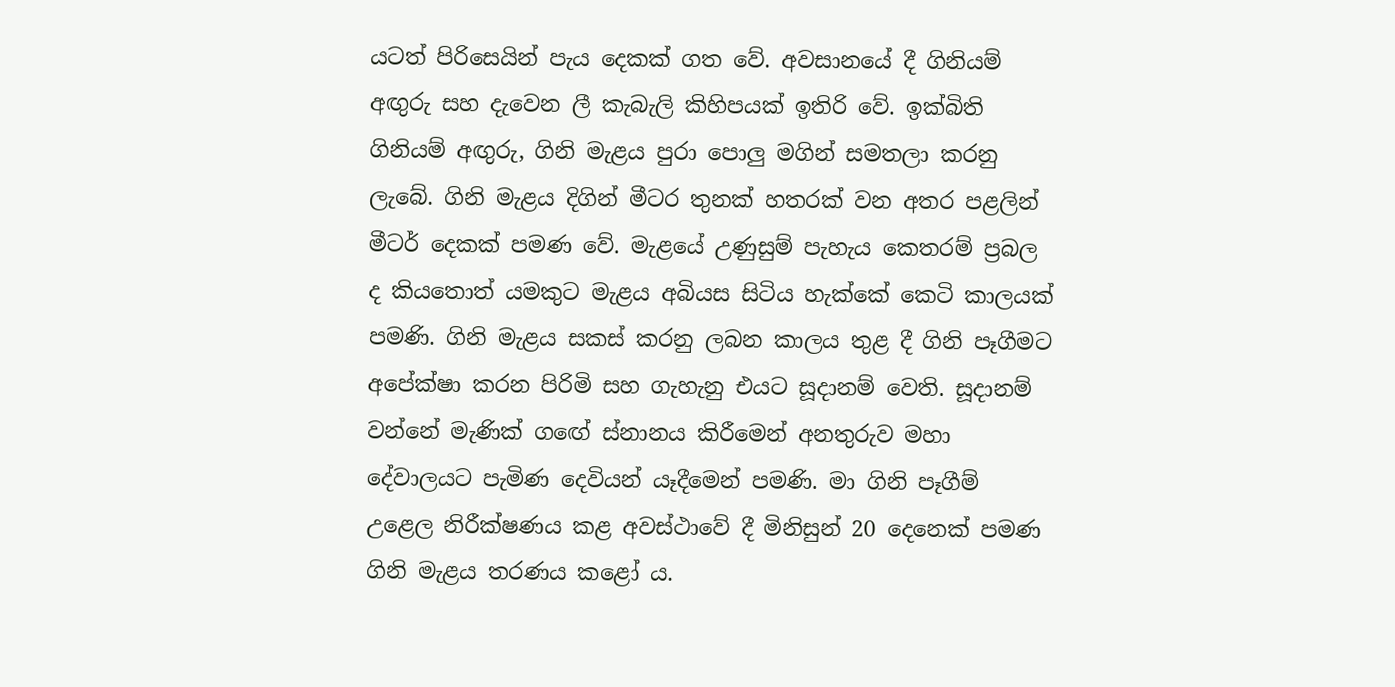යටත් පිරිසෙයින් පැය දෙකක්‌ ගත වේ. අවසානයේ දී ගිනියම් අඟුරු සහ දැවෙන ලී කැබැලි කිහිපයක්‌ ඉතිරි වේ. ඉක්‌බිති ගිනියම් අඟුරු, ගිනි මැළය පුරා පොලු මගින් සමතලා කරනු ලැබේ. ගිනි මැළය දිගින් මීටර තුනක්‌ හතරක්‌ වන අතර පළලින් මීටර් දෙකක්‌ පමණ වේ. මැළයේ උණුසුම් පැහැය කෙතරම් ප්‍රබල ද කියතොත් යමකුට මැළය අබියස සිටිය හැක්‌කේ කෙටි කාලයක්‌ පමණි. ගිනි මැළය සකස්‌ කරනු ලබන කාලය තුළ දී ගිනි පෑගීමට අපේක්‌ෂා කරන පිරිමි සහ ගැහැනු එයට සූදානම් වෙති. සූදානම් වන්නේ මැණික්‌ ගඟේ ස්‌නානය කිරීමෙන් අනතුරුව මහා දේවාලයට පැමිණ දෙවියන් යෑදීමෙන් පමණි. මා ගිනි පෑගීම් උළෙල නිරීක්‌ෂණය කළ අවස්‌ථාවේ දී මිනිසුන් 20 දෙනෙක්‌ පමණ ගිනි මැළය තරණය කළෝ ය.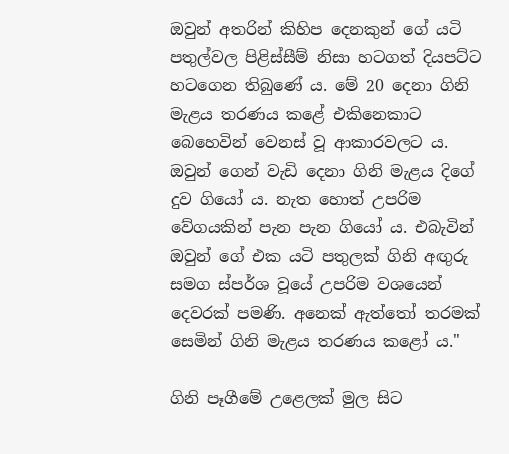ඔවුන් අතරින් කිහිප දෙනකුන් ගේ යටි පතුල්වල පිළිස්‌සීම් නිසා හටගත් දියපට්‌ට හටගෙන තිබුණේ ය. මේ 20 දෙනා ගිනි මැළය තරණය කළේ එකිනෙකාට බෙහෙවින් වෙනස්‌ වූ ආකාරවලට ය. ඔවුන් ගෙන් වැඩි දෙනා ගිනි මැළය දිගේ දුව ගියෝ ය. නැත හොත් උපරිම වේගයකින් පැන පැන ගියෝ ය. එබැවින් ඔවුන් ගේ එක යටි පතුලක්‌ ගිනි අඟුරු සමග ස්‌පර්ශ වූයේ උපරිම වශයෙන් දෙවරක්‌ පමණි. අනෙක්‌ ඇත්තෝ තරමක්‌ සෙමින් ගිනි මැළය තරණය කළෝ ය."

ගිනි පෑගීමේ උළෙලක්‌ මුල සිට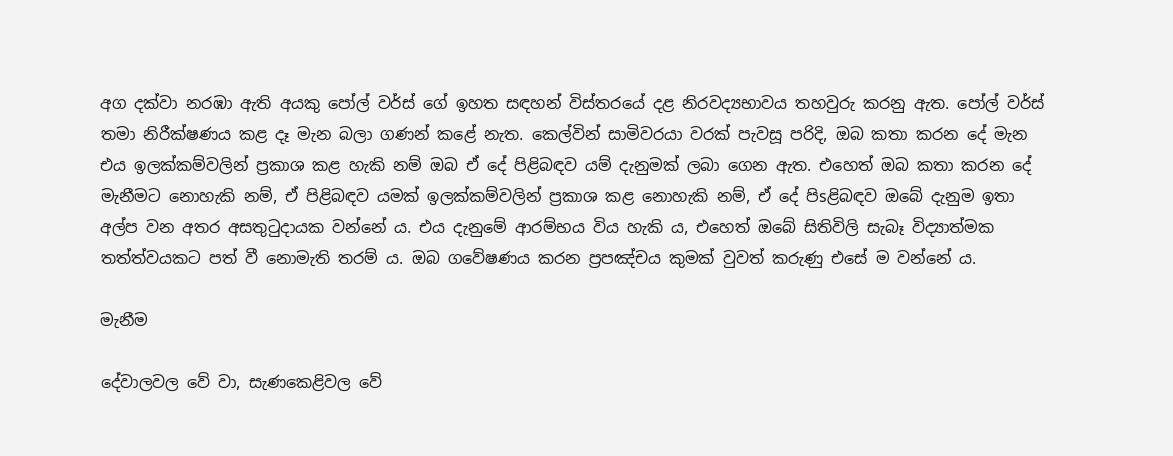අග දක්‌වා නරඹා ඇති අයකු පෝල් වර්ස්‌ ගේ ඉහත සඳහන් විස්‌තරයේ දළ නිරවද්‍යභාවය තහවුරු කරනු ඇත. පෝල් වර්ස්‌ තමා නිරීක්‌ෂණය කළ දෑ මැන බලා ගණන් කළේ නැත. කෙල්වින් සාමිවරයා වරක්‌ පැවසූ පරිදි, ඔබ කතා කරන දේ මැන එය ඉලක්‌කම්වලින් ප්‍රකාශ කළ හැකි නම් ඔබ ඒ දේ පිළිබඳව යම් දැනුමක්‌ ලබා ගෙන ඇත. එහෙත් ඔබ කතා කරන දේ මැනීමට නොහැකි නම්, ඒ පිළිබඳව යමක්‌ ඉලක්‌කම්වලින් ප්‍රකාශ කළ නොහැකි නම්, ඒ දේ පිsළිබඳව ඔබේ දැනුම ඉතා අල්ප වන අතර අසතුටුදායක වන්නේ ය. එය දැනුමේ ආරම්භය විය හැකි ය, එහෙත් ඔබේ සිතිවිලි සැබෑ විද්‍යාත්මක තත්ත්වයකට පත් වී නොමැති තරම් ය. ඔබ ගවේෂණය කරන ප්‍රපඤ්චය කුමක්‌ වුවත් කරුණු එසේ ම වන්නේ ය.

මැනීම

දේවාලවල වේ වා, සැණකෙළිවල වේ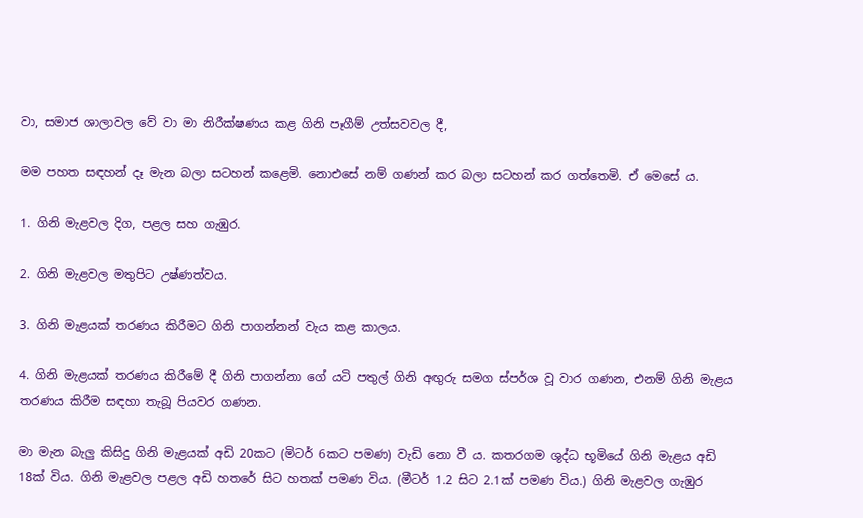වා, සමාජ ශාලාවල වේ වා මා නිරීක්‌ෂණය කළ ගිනි පෑගීම් උත්සවවල දී,

මම පහත සඳහන් දෑ මැන බලා සටහන් කළෙමි. නොඑසේ නම් ගණන් කර බලා සටහන් කර ගත්තෙමි. ඒ මෙසේ ය.

1. ගිනි මැළවල දිග, පළල සහ ගැඹුර.

2. ගිනි මැළවල මතුපිට උෂ්ණත්වය.

3. ගිනි මැළයක්‌ තරණය කිරීමට ගිනි පාගන්නන් වැය කළ කාලය.

4. ගිනි මැළයක්‌ තරණය කිරීමේ දී ගිනි පාගන්නා ගේ යටි පතුල් ගිනි අඟුරු සමග ස්‌පර්ශ වූ වාර ගණන, එනම් ගිනි මැළය තරණය කිරීම සඳහා තැබූ පියවර ගණන.

මා මැන බැලු කිසිදු ගිනි මැළයක්‌ අඩි 20කට (මිටර් 6කට පමණ) වැඩි නො වී ය. කතරගම ශුද්ධ භූමියේ ගිනි මැළය අඩි 18ක්‌ විය. ගිනි මැළවල පළල අඩි හතරේ සිට හතක්‌ පමණ විය. (මීටර් 1.2 සිට 2.1ක්‌ පමණ විය.) ගිනි මැළවල ගැඹුර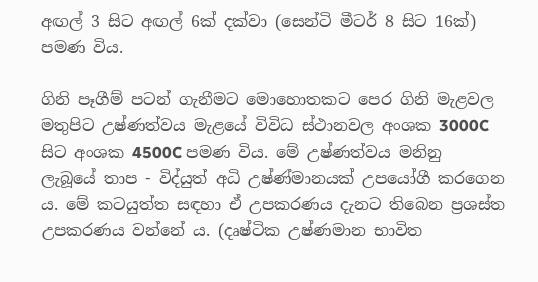අඟල් 3 සිට අඟල් 6ක්‌ දක්‌වා (සෙන්ටි මීටර් 8 සිට 16ක්‌) පමණ විය.

ගිනි පෑගීම් පටන් ගැනීමට මොහොතකට පෙර ගිනි මැළවල මතුපිට උෂ්ණත්වය මැළයේ විවිධ ස්‌ථානවල අංශක 3000C සිට අංශක 4500C පමණ විය. මේ උෂ්ණත්වය මනිනු ලැබූයේ තාප - විද්යුත් අධි උෂ්ණ්‌මානයක්‌ උපයෝගී කරගෙන ය. මේ කටයුත්ත සඳහා ඒ උපකරණය දැනට තිබෙන ප්‍රශස්‌ත උපකරණය වන්නේ ය. (දෘෂ්ටික උෂ්ණමාන භාවිත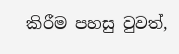කිරීම පහසු වුවත්,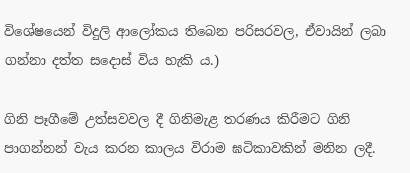විශේෂයෙන් විදුලි ආලෝකය තිබෙන පරිසරවල, ඒවායින් ලබා ගන්නා දත්ත සදොස්‌ විය හැකි ය.)

ගිනි පෑගීමේ උත්සවවල දී ගිනිමැළ තරණය කිරීමට ගිනි පාගන්නන් වැය කරන කාලය විරාම ඝටිකාවකින් මනින ලදී.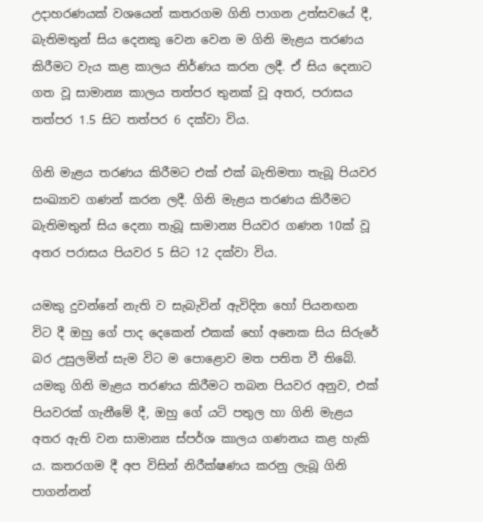උදාහරණයක්‌ වශයෙන් කතරගම ගිනි පාගන උත්සවයේ දී, බැතිමතුන් සිය දෙනකු වෙන වෙන ම ගිනි මැළය තරණය කිරීමට වැය කළ කාලය නිර්ණය කරන ලදී. ඒ සිය දෙනාට ගත වූ සාමාන්‍ය කාලය තත්පර තුනක්‌ වූ අතර, පරාසය තත්පර 1.5 සිට තත්පර 6 දක්‌වා විය.

ගිනි මැළය තරණය කිරීමට එක්‌ එක්‌ බැතිමතා තැබූ පියවර සංඛ්‍යාව ගණන් කරන ලදී. ගිනි මැළය තරණය කිරීමට බැතිමතුන් සිය දෙනා තැබූ සාමාන්‍ය පියවර ගණන 10ක්‌ වූ අතර පරාසය පියවර 5 සිට 12 දක්‌වා විය.

යමකු දුවන්නේ නැති ව සැබැවින් ඇවිදින හෝ පියනඟන විට දී ඔහු ගේ පාද දෙකෙන් එකක්‌ හෝ අනෙක සිය සිරුරේ බර උසුලමින් සැම විට ම පොළොව මත පතිත වී තිබේ. යමකු ගිනි මැළය තරණය කිරීමට තබන පියවර අනුව, එක්‌ පියවරක්‌ ගැනීමේ දී, ඔහු ගේ යටි පතුල හා ගිනි මැළය අතර ඇති වන සාමාන්‍ය ස්‌පර්ශ කාලය ගණනය කළ හැකි ය. කතරගම දී අප විසින් නිරීක්‌ෂණය කරනු ලැබූ ගිනි පාගන්නන්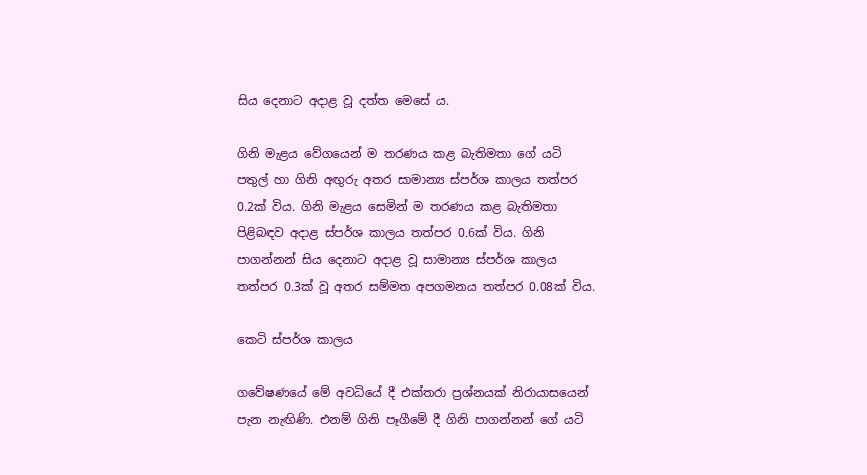සිය දෙනාට අදාළ වූ දත්ත මෙසේ ය.

ගිනි මැළය වේගයෙන් ම තරණය කළ බැතිමතා ගේ යටි පතුල් හා ගිනි අඟුරු අතර සාමාන්‍ය ස්‌පර්ශ කාලය තත්පර 0.2ක්‌ විය. ගිනි මැළය සෙමින් ම තරණය කළ බැතිමතා පිළිබඳව අදාළ ස්‌පර්ශ කාලය තත්පර 0.6ක්‌ විය. ගිනි පාගන්නන් සිය දෙනාට අදාළ වූ සාමාන්‍ය ස්‌පර්ශ කාලය තත්පර 0.3ක්‌ වූ අතර සම්මත අපගමනය තත්පර 0.08ක්‌ විය.

කෙටි ස්‌පර්ශ කාලය

ගවේෂණයේ මේ අවධියේ දී එක්‌තරා ප්‍රශ්නයක්‌ නිරායාසයෙන් පැන නැඟිණි. එනම් ගිනි පෑගීමේ දී ගිනි පාගන්නන් ගේ යටි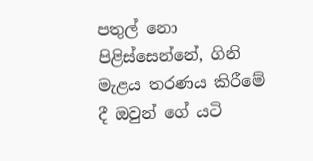පතුල් නො පිළිස්‌සෙන්නේ, ගිනි මැළය තරණය කිරීමේ දී ඔවුන් ගේ යටි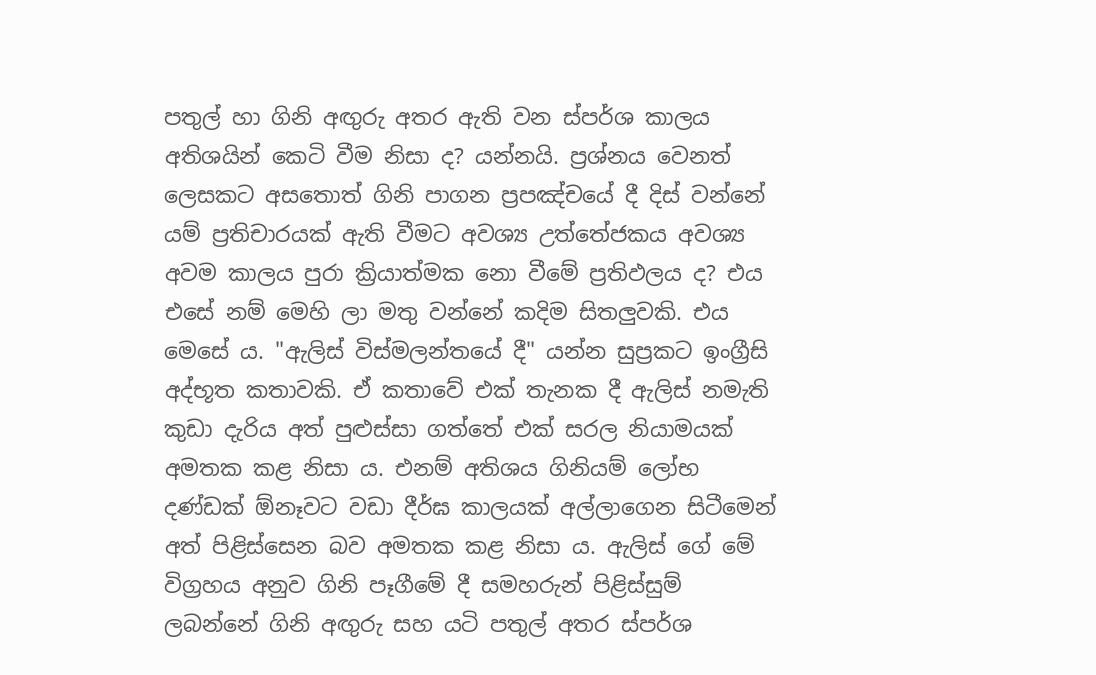පතුල් හා ගිනි අඟුරු අතර ඇති වන ස්‌පර්ශ කාලය අතිශයින් කෙටි වීම නිසා ද? යන්නයි. ප්‍රශ්නය වෙනත් ලෙසකට අසතොත් ගිනි පාගන ප්‍රපඤ්චයේ දී දිස්‌ වන්නේ යම් ප්‍රතිචාරයක්‌ ඇති වීමට අවශ්‍ය උත්තේජකය අවශ්‍ය අවම කාලය පුරා ක්‍රියාත්මක නො වීමේ ප්‍රතිඵලය ද? එය එසේ නම් මෙහි ලා මතු වන්නේ කදිම සිතලුවකි. එය මෙසේ ය. "ඇලිස්‌ විස්‌මලන්තයේ දී" යන්න සුප්‍රකට ඉංග්‍රීසි අද්භූත කතාවකි. ඒ කතාවේ එක්‌ තැනක දී ඇලිස්‌ නමැති කුඩා දැරිය අත් පුළුස්‌සා ගත්තේ එක්‌ සරල නියාමයක්‌ අමතක කළ නිසා ය. එනම් අතිශය ගිනියම් ලෝභ දණ්‌ඩක්‌ ඕනෑවට වඩා දීර්ඝ කාලයක්‌ අල්ලාගෙන සිටීමෙන් අත් පිළිස්‌සෙන බව අමතක කළ නිසා ය. ඇලිස්‌ ගේ මේ විග්‍රහය අනුව ගිනි පෑගීමේ දී සමහරුන් පිළිස්‌සුම් ලබන්නේ ගිනි අඟුරු සහ යටි පතුල් අතර ස්‌පර්ශ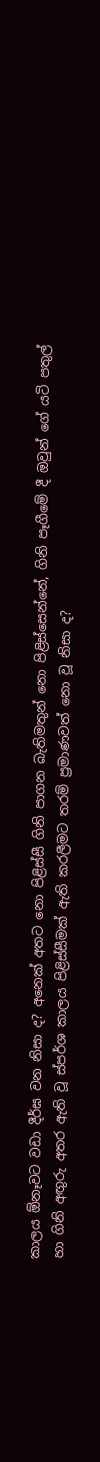කාලය ඕනෑවට වඩා දීර්ඝ වන නිසා ද? අනෙක්‌ අතට නො පිළිස්‌සී ගිනි පාගන බැතිමතුන් නො පිළිස්‌සෙන්නේ, ගිනි පෑගීමේ දී ඔවුන් ගේ යටි පතුල් හා ගිනි අඟුරු අතර ඇති වූ ස්‌පර්ශ කාලය පිළිස්‌සීමක්‌ ඇති කරලීමට තරම් ප්‍රමාණවත් නො වූ නිසා ද?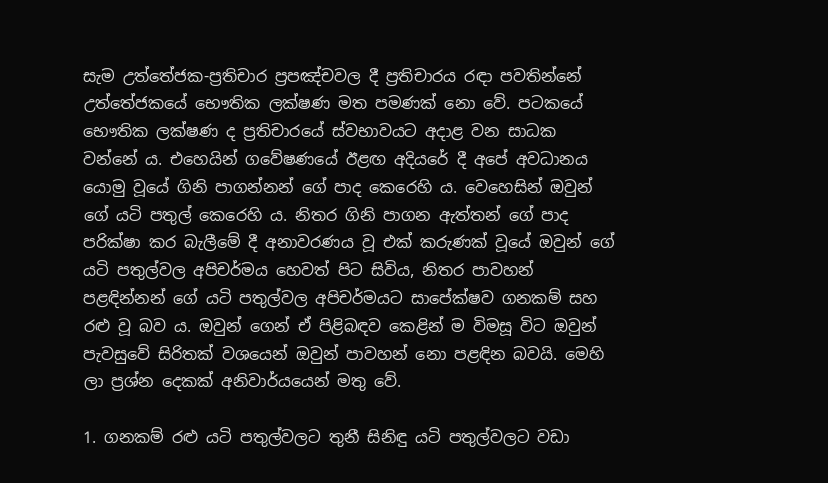සැම උත්තේජක-ප්‍රතිචාර ප්‍රපඤ්චවල දී ප්‍රතිචාරය රඳා පවතින්නේ උත්තේජකයේ භෞතික ලක්‌ෂණ මත පමණක්‌ නො වේ. පටකයේ භෞතික ලක්‌ෂණ ද ප්‍රතිචාරයේ ස්‌වභාවයට අදාළ වන සාධක වන්නේ ය. එහෙයින් ගවේෂණයේ ඊළඟ අදියරේ දී අපේ අවධානය යොමු වූයේ ගිනි පාගන්නන් ගේ පාද කෙරෙහි ය. වෙහෙසින් ඔවුන් ගේ යටි පතුල් කෙරෙහි ය. නිතර ගිනි පාගන ඇත්තන් ගේ පාද පරික්‌ෂා කර බැලීමේ දී අනාවරණය වූ එක්‌ කරුණක්‌ වූයේ ඔවුන් ගේ යටි පතුල්වල අපිචර්මය හෙවත් පිට සිවිය, නිතර පාවහන් පළඳින්නන් ගේ යටි පතුල්වල අපිචර්මයට සාපේක්‌ෂව ගනකම් සහ රළු වූ බව ය. ඔවුන් ගෙන් ඒ පිළිබඳව කෙළින් ම විමසූ විට ඔවුන් පැවසුවේ සිරිතක්‌ වශයෙන් ඔවුන් පාවහන් නො පළඳින බවයි. මෙහි ලා ප්‍රශ්න දෙකක්‌ අනිවාර්යයෙන් මතු වේ.

1. ගනකම් රළු යටි පතුල්වලට තුනී සිනිඳු යටි පතුල්වලට වඩා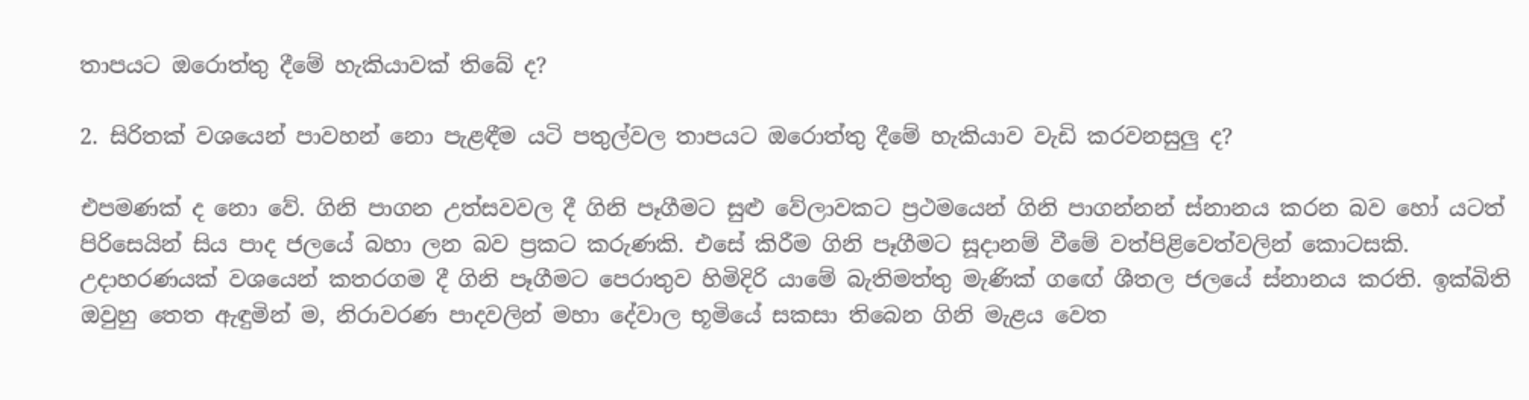තාපයට ඔරොත්තු දීමේ හැකියාවක්‌ තිබේ ද?

2. සිරිතක්‌ වශයෙන් පාවහන් නො පැළඳීම යටි පතුල්වල තාපයට ඔරොත්තු දීමේ හැකියාව වැඩි කරවනසුලු ද?

එපමණක්‌ ද නො වේ. ගිනි පාගන උත්සවවල දී ගිනි පෑගීමට සුළු වේලාවකට ප්‍රථමයෙන් ගිනි පාගන්නන් ස්‌නානය කරන බව හෝ යටත් පිරිසෙයින් සිය පාද ජලයේ බහා ලන බව ප්‍රකට කරුණකි. එසේ කිරීම ගිනි පෑගීමට සූදානම් වීමේ වත්පිළිවෙත්වලින් කොටසකි. උදාහරණයක්‌ වශයෙන් කතරගම දී ගිනි පෑගීමට පෙරාතුව හිමිදිරි යාමේ බැතිමත්තු මැණික්‌ ගඟේ ශීතල ජලයේ ස්‌නානය කරති. ඉක්‌බිති ඔවුහු තෙත ඇඳුමින් ම, නිරාවරණ පාදවලින් මහා දේවාල භූමියේ සකසා තිබෙන ගිනි මැළය වෙත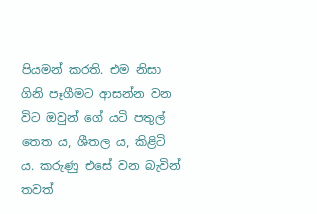පියමන් කරති. එම නිසා ගිනි පෑගීමට ආසන්න වන විට ඔවුන් ගේ යටි පතුල් තෙත ය, ශීතල ය, කිළිටි ය. කරුණු එසේ වන බැවින් තවත්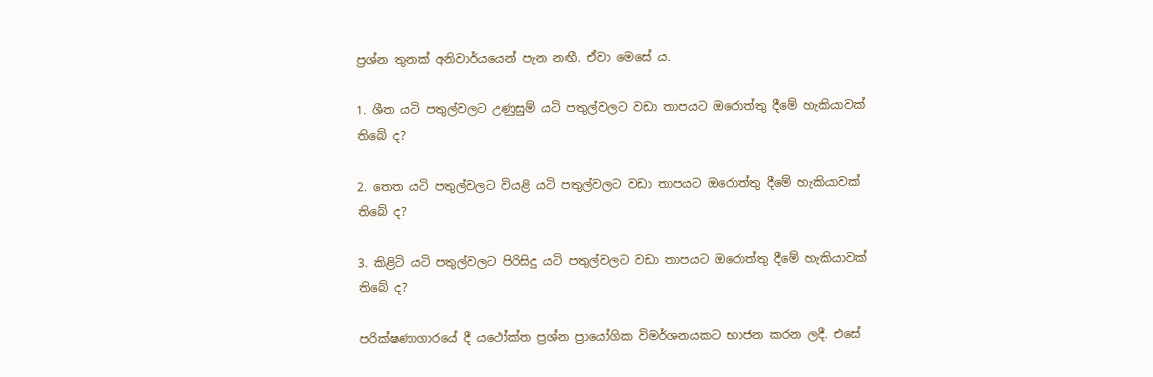ප්‍රශ්න තුනක්‌ අනිවාර්යයෙන් පැන නඟී. ඒවා මෙසේ ය.

1. ශීත යටි පතුල්වලට උණුසුම් යටි පතුල්වලට වඩා තාපයට ඔරොත්තු දීමේ හැකියාවක්‌ තිබේ ද?

2. තෙත යටි පතුල්වලට වියළි යටි පතුල්වලට වඩා තාපයට ඔරොත්තු දීමේ හැකියාවක්‌ තිබේ ද?

3. කිළිටි යටි පතුල්වලට පිරිසිදු යටි පතුල්වලට වඩා තාපයට ඔරොත්තු දීමේ හැකියාවක්‌ තිබේ ද?

පරික්‌ෂණාගාරයේ දී යථෝක්‌ත ප්‍රශ්න ප්‍රායෝගික විමර්ශනයකට භාජන කරන ලදී. එසේ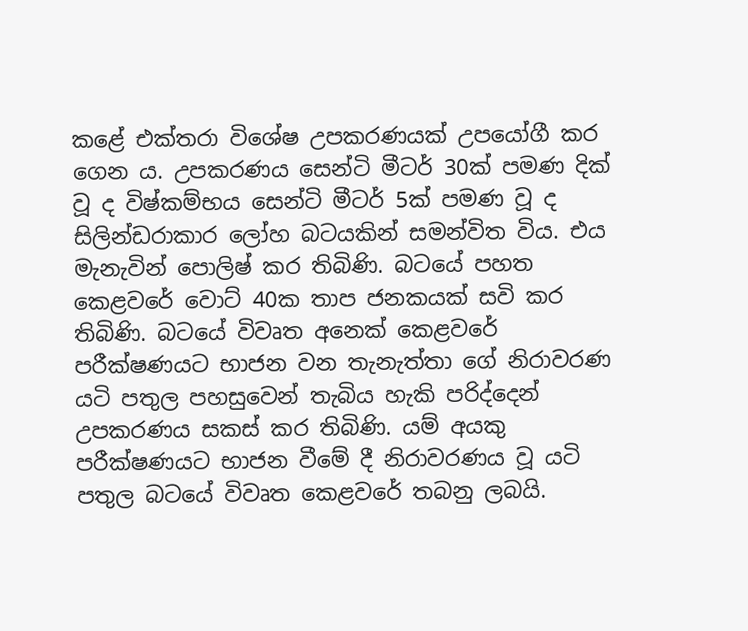කළේ එක්‌තරා විශේෂ උපකරණයක්‌ උපයෝගී කර ගෙන ය. උපකරණය සෙන්ටි මීටර් 30ක්‌ පමණ දික්‌ වූ ද විෂ්කම්භය සෙන්ටි මීටර් 5ක්‌ පමණ වූ ද සිලින්ඩරාකාර ලෝහ බටයකින් සමන්විත විය. එය මැනැවින් පොලිෂ් කර තිබිණි. බටයේ පහත කෙළවරේ වොට්‌ 40ක තාප ජනකයක්‌ සවි කර තිබිණි. බටයේ විවෘත අනෙක්‌ කෙළවරේ පරීක්‌ෂණයට භාජන වන තැනැත්තා ගේ නිරාවරණ යටි පතුල පහසුවෙන් තැබිය හැකි පරිද්දෙන් උපකරණය සකස්‌ කර තිබිණි. යම් අයකු පරීක්‌ෂණයට භාජන වීමේ දී නිරාවරණය වූ යටි පතුල බටයේ විවෘත කෙළවරේ තබනු ලබයි.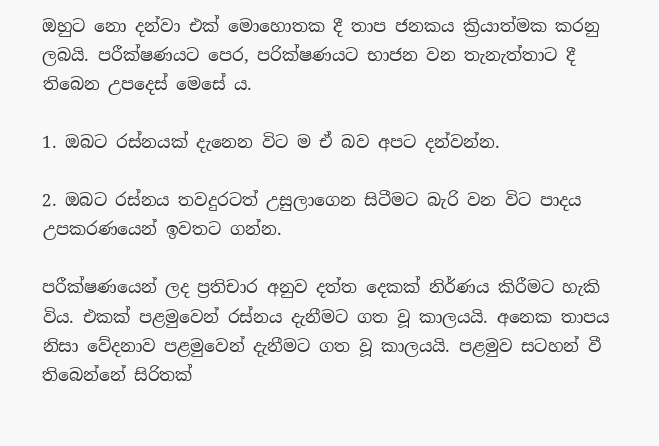ඔහුට නො දන්වා එක්‌ මොහොතක දී තාප ජනකය ක්‍රියාත්මක කරනු ලබයි. පරීක්‌ෂණයට පෙර, පරික්‌ෂණයට භාජන වන තැනැත්තාට දී තිබෙන උපදෙස්‌ මෙසේ ය.

1. ඔබට රස්‌නයක්‌ දැනෙන විට ම ඒ බව අපට දන්වන්න.

2. ඔබට රස්‌නය තවදුරටත් උසුලාගෙන සිටීමට බැරි වන විට පාදය උපකරණයෙන් ඉවතට ගන්න.

පරීක්‌ෂණයෙන් ලද ප්‍රතිචාර අනුව දත්ත දෙකක්‌ නිර්ණය කිරීමට හැකි විය. එකක්‌ පළමුවෙන් රස්‌නය දැනීමට ගත වූ කාලයයි. අනෙක තාපය නිසා වේදනාව පළමුවෙන් දැනීමට ගත වූ කාලයයි. පළමුව සටහන් වී තිබෙන්නේ සිරිතක්‌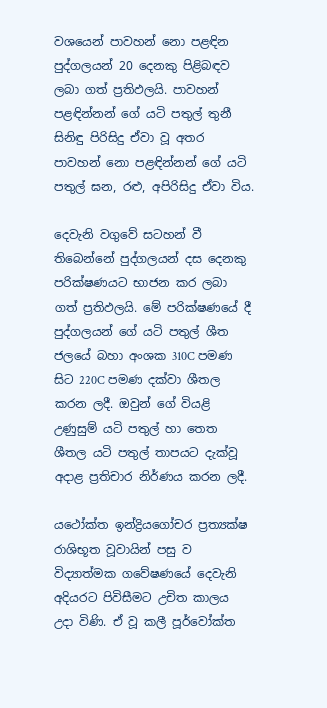වශයෙන් පාවහන් නො පළඳින පුද්ගලයන් 20 දෙනකු පිළිබඳව ලබා ගත් ප්‍රතිඵලයි. පාවහන් පළඳින්නන් ගේ යටි පතුල් තුනී සිනිඳු පිරිසිදු ඒවා වූ අතර පාවහන් නො පළඳින්නන් ගේ යටි පතුල් ඝන, රළු, අපිරිසිදු ඒවා විය.

දෙවැනි වගුවේ සටහන් වී තිබෙන්නේ පුද්ගලයන් දස දෙනකු පරික්‌ෂණයට භාජන කර ලබා ගත් ප්‍රතිඵලයි. මේ පරික්‌ෂණයේ දී පුද්ගලයන් ගේ යටි පතුල් ශීත ජලයේ බහා අංශක 310C පමණ සිට 220C පමණ දක්‌වා ශීතල කරන ලදී. ඔවුන් ගේ වියළි උණුසුම් යටි පතුල් හා තෙත ශීතල යටි පතුල් තාපයට දැක්‌වූ අදාළ ප්‍රතිචාර නිර්ණය කරන ලදී.

යථෝක්‌ත ඉන්ද්‍රියගෝචර ප්‍රත්‍යක්‌ෂ රාශිභූත වූවායින් පසු ව විද්‍යාත්මක ගවේෂණයේ දෙවැනි අදියරට පිවිසීමට උචිත කාලය උදා විණි. ඒ වූ කලී පූර්වෝක්‌ත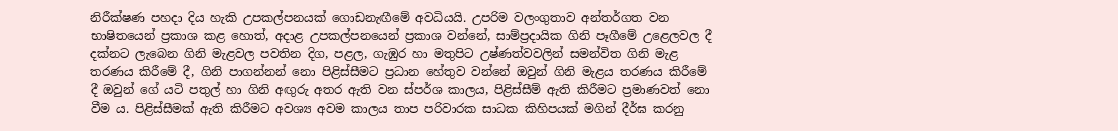නිරීක්‌ෂණ පහදා දිය හැකි උපකල්පනයක්‌ ගොඩනැඟීමේ අවධියයි. උපරිම වලංගුතාව අන්තර්ගත වන භාෂිතයෙන් ප්‍රකාශ කළ හොත්, අදාළ උපකල්පනයෙන් ප්‍රකාශ වන්නේ, සාම්ප්‍රදායික ගිනි පෑගීමේ උළෙලවල දී දක්‌නට ලැබෙන ගිනි මැළවල පවතින දිග, පළල, ගැඹුර හා මතුපිට උෂ්ණත්වවලින් සමන්විත ගිනි මැළ තරණය කිරීමේ දී, ගිනි පාගන්නන් නො පිළිස්‌සීමට ප්‍රධාන හේතුව වන්නේ ඔවුන් ගිනි මැළය තරණය කිරීමේ දී ඔවුන් ගේ යටි පතුල් හා ගිනි අඟුරු අතර ඇති වන ස්‌පර්ශ කාලය, පිළිස්‌සීම් ඇති කිරීමට ප්‍රමාණවත් නො වීම ය. පිළිස්‌සීමක්‌ ඇති කිරීමට අවශ්‍ය අවම කාලය තාප පරිවාරක සාධක කිහිපයක්‌ මගින් දීර්ඝ කරනු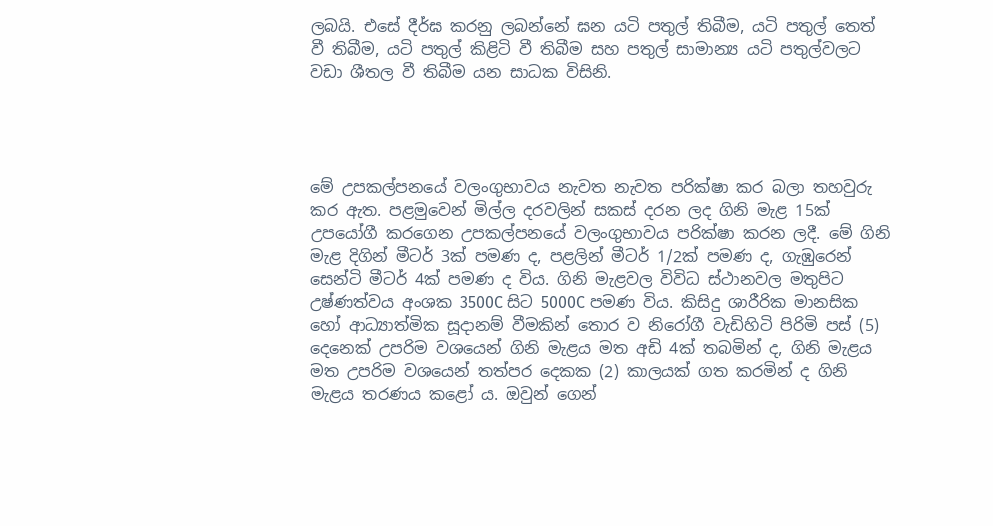ලබයි. එසේ දීර්ඝ කරනු ලබන්නේ ඝන යටි පතුල් තිබීම, යටි පතුල් තෙත් වී තිබීම, යටි පතුල් කිළිටි වී තිබීම සහ පතුල් සාමාන්‍ය යටි පතුල්වලට වඩා ශීතල වී තිබීම යන සාධක විසිනි.




මේ උපකල්පනයේ වලංගුභාවය නැවත නැවත පරික්‌ෂා කර බලා තහවුරු කර ඇත. පළමුවෙන් මිල්ල දරවලින් සකස්‌ දරන ලද ගිනි මැළ 15ක්‌ උපයෝගී කරගෙන උපකල්පනයේ වලංගුභාවය පරික්‌ෂා කරන ලදී. මේ ගිනි මැළ දිගින් මීටර් 3ක්‌ පමණ ද, පළලින් මීටර් 1/2ක්‌ පමණ ද, ගැඹුරෙන් සෙන්ටි මීටර් 4ක්‌ පමණ ද විය. ගිනි මැළවල විවිධ ස්‌ථානවල මතුපිට උෂ්ණත්වය අංශක 3500C සිට 5000C පමණ විය. කිසිදු ශාරීරික මානසික හෝ ආධ්‍යාත්මික සූදානම් වීමකින් තොර ව නිරෝගී වැඩිහිටි පිරිමි පස්‌ (5) දෙනෙක්‌ උපරිම වශයෙන් ගිනි මැළය මත අඩි 4ක්‌ තබමින් ද, ගිනි මැළය මත උපරිම වශයෙන් තත්පර දෙකක (2) කාලයක්‌ ගත කරමින් ද ගිනි මැළය තරණය කළෝ ය. ඔවුන් ගෙන්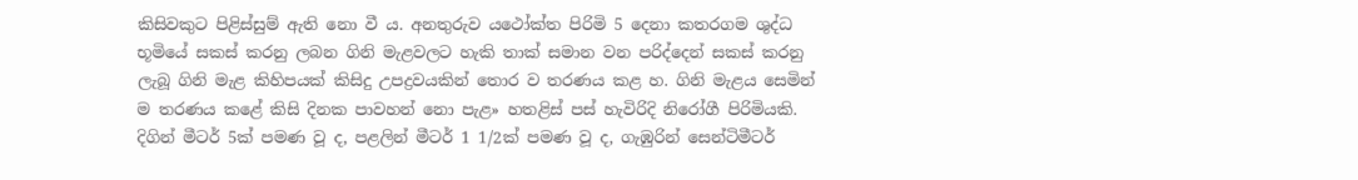කිසිවකුට පිළිස්‌සුම් ඇති නො වී ය. අනතුරුව යථෝක්‌ත පිරිමි 5 දෙනා කතරගම ශුද්ධ භූමියේ සකස්‌ කරනු ලබන ගිනි මැළවලට හැකි තාක්‌ සමාන වන පරිද්දෙන් සකස්‌ කරනු ලැබූ ගිනි මැළ කිහිපයක්‌ කිසිදු උපද්‍රවයකින් තොර ව තරණය කළ හ. ගිනි මැළය සෙමින් ම තරණය කළේ කිසි දිනක පාවහන් නො පැළ» හතළිස්‌ පස්‌ හැවිරිදි නිරෝගී පිරිමියකි. දිගින් මීටර් 5ක්‌ පමණ වූ ද, පළලින් මීටර් 1 1/2ක්‌ පමණ වූ ද, ගැඹුරින් සෙන්ටිමීටර්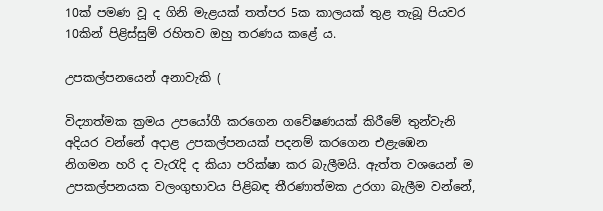10ක්‌ පමණ වූ ද ගිනි මැළයක්‌ තත්පර 5ක කාලයක්‌ තුළ තැබූ පියවර 10කින් පිළිස්‌සුම් රහිතව ඔහු තරණය කළේ ය.

උපකල්පනයෙන් අනාවැකි (

විද්‍යාත්මක ක්‍රමය උපයෝගී කරගෙන ගවේෂණයක්‌ කිරීමේ තුන්වැනි අදියර වන්නේ අදාළ උපකල්පනයක්‌ පදනම් කරගෙන එළැඹෙන නිගමන හරි ද වැරැදි ද කියා පරික්‌ෂා කර බැලීමයි. ඇත්ත වශයෙන් ම උපකල්පනයක වලංගුභාවය පිළිබඳ තීරණාත්මක උරගා බැලීම වන්නේ,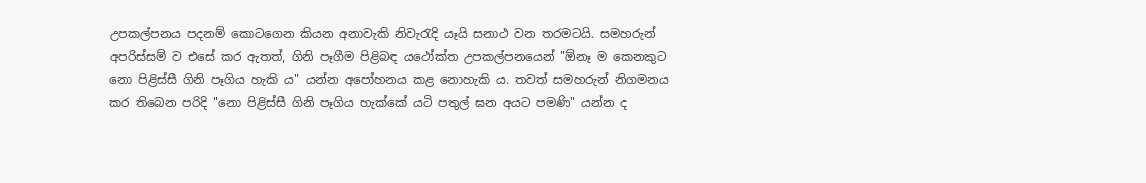උපකල්පනය පදනම් කොටගෙන කියන අනාවැකි නිවැරැදි යෑයි සනාථ වන තරමටයි. සමහරුන් අපරිස්‌සම් ව එසේ කර ඇතත්, ගිනි පෑගීම පිළිබඳ යථෝක්‌ත උපකල්පනයෙන් "ඕනෑ ම කෙනකුට නො පිළිස්‌සී ගිනි පෑගිය හැකි ය" යන්න අපෝහනය කළ නොහැකි ය. තවත් සමහරුන් නිගමනය කර තිබෙන පරිදි "නො පිළිස්‌සී ගිනි පෑගිය හැක්‌කේ යටි පතුල් ඝන අයට පමණි" යන්න ද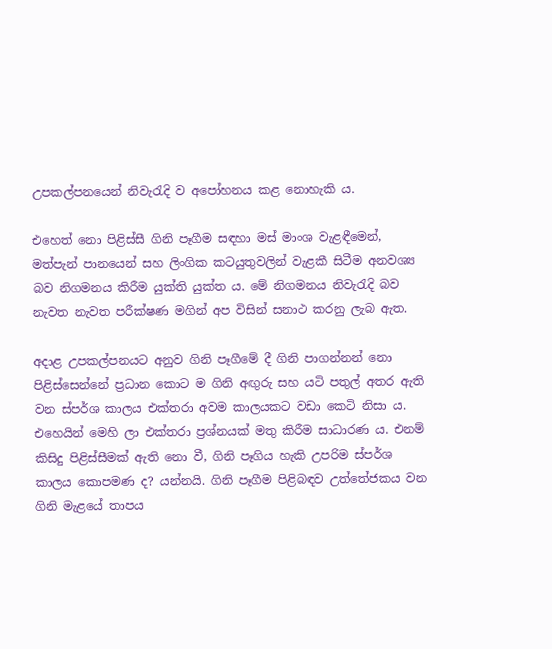උපකල්පනයෙන් නිවැරැදි ව අපෝහනය කළ නොහැකි ය.

එහෙත් නො පිළිස්‌සී ගිනි පෑගීම සඳහා මස්‌ මාංශ වැළඳීමෙන්, මත්පැන් පානයෙන් සහ ලිංගික කටයුතුවලින් වැළකී සිටීම අනවශ්‍ය බව නිගමනය කිරීම යුක්‌ති යුක්‌ත ය. මේ නිගමනය නිවැරැදි බව නැවත නැවත පරීක්‌ෂණ මගින් අප විසින් සනාථ කරනු ලැබ ඇත.

අදාළ උපකල්පනයට අනුව ගිනි පෑගීමේ දී ගිනි පාගන්නන් නො පිළිස්‌සෙන්නේ ප්‍රධාන කොට ම ගිනි අඟුරු සහ යටි පතුල් අතර ඇති වන ස්‌පර්ශ කාලය එක්‌තරා අවම කාලයකට වඩා කෙටි නිසා ය. එහෙයින් මෙහි ලා එක්‌තරා ප්‍රශ්නයක්‌ මතු කිරීම සාධාරණ ය. එනම් කිසිදු පිළිස්‌සීමක්‌ ඇති නො වී, ගිනි පෑගිය හැකි උපරිම ස්‌පර්ශ කාලය කොපමණ ද? යන්නයි. ගිනි පෑගීම පිළිබඳව උත්තේජකය වන ගිනි මැළයේ තාපය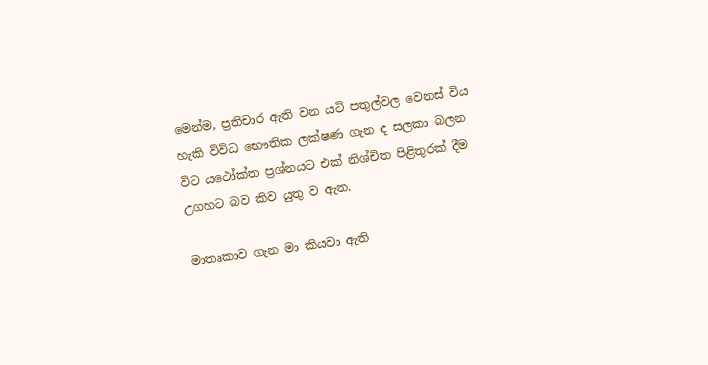මෙන්ම, ප්‍රතිචාර ඇති වන යටි පතුල්වල වෙනස්‌ විය හැකි විවිධ භෞතික ලක්‌ෂණ ගැන ද සලකා බලන විට යථෝක්‌ත ප්‍රශ්නයට එක්‌ නිශ්චිත පිළිතුරක්‌ දීම උගහට බව කිව යුතු ව ඇත.

මාතෘකාව ගැන මා කියවා ඇති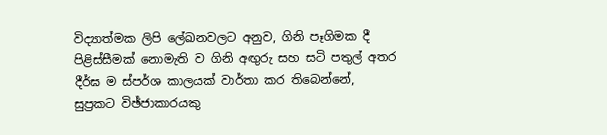විද්‍යාත්මක ලිපි ලේඛනවලට අනුව, ගිනි පෑගිමක දී පිළිස්‌සීමක්‌ නොමැති ව ගිනි අඟුරු සහ සටි පතුල් අතර දීර්ඝ ම ස්‌පර්ශ කාලයක්‌ වාර්තා කර තිබෙන්නේ, සුප්‍රකට විඡ්ජාකාරයකු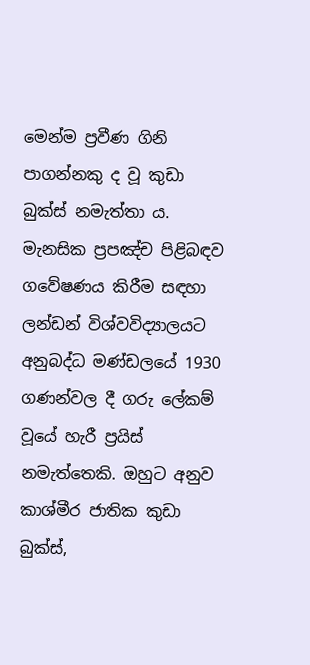මෙන්ම ප්‍රවීණ ගිනි පාගන්නකු ද වූ කුඩා බුක්‌ස්‌ නමැත්තා ය. මැනසික ප්‍රපඤ්ච පිළිබඳව ගවේෂණය කිරීම සඳහා ලන්ඩන් විශ්වවිද්‍යාලයට අනුබද්ධ මණ්‌ඩලයේ 1930 ගණන්වල දී ගරු ලේකම් වූයේ හැරී ප්‍රයිස්‌ නමැත්තෙකි. ඔහුට අනුව කාශ්මීර ජාතික කුඩා බුක්‌ස්‌,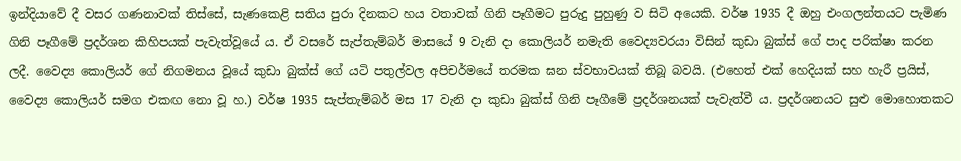ඉන්දියාවේ දී වසර ගණනාවක්‌ තිස්‌සේ, සැණකෙළි සතිය පුරා දිනකට හය වතාවක්‌ ගිනි පෑගීමට පුරුදු පුහුණු ව සිටි අයෙකි. වර්ෂ 1935 දී ඔහු එංගලන්තයට පැමිණ ගිනි පෑගීමේ ප්‍රදර්ශන කිහිපයක්‌ පැවැත්වූයේ ය. ඒ වසරේ සැප්තැම්බර් මාසයේ 9 වැනි දා කොලියර් නමැති වෛද්‍යවරයා විසින් කුඩා බුක්‌ස්‌ ගේ පාද පරික්‌ෂා කරන ලදී. වෛද්‍ය කොලියර් ගේ නිගමනය වූයේ කුඩා බුක්‌ස්‌ ගේ යටි පතුල්වල අපිචර්මයේ තරමක ඝන ස්‌වභාවයක්‌ තිබූ බවයි. (එහෙත් එක්‌ හෙදියක්‌ සහ හැරී ප්‍රයිස්‌,  වෛද්‍ය කොලියර් සමග එකඟ නො වූ හ.) වර්ෂ 1935 සැප්තැම්බර් මස 17 වැනි දා කුඩා බුක්‌ස්‌ ගිනි පෑගීමේ ප්‍රදර්ශනයක්‌ පැවැත්වී ය. ප්‍රදර්ශනයට සුළු මොහොතකට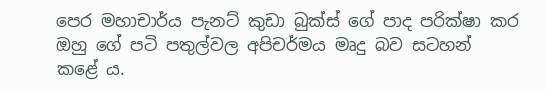පෙර මහාචාර්ය පැනට්‌ කුඩා බුක්‌ස්‌ ගේ පාද පරික්‌ෂා කර ඔහු ගේ පටි පතුල්වල අපිචර්මය මෘදු බව සටහන් කළේ ය.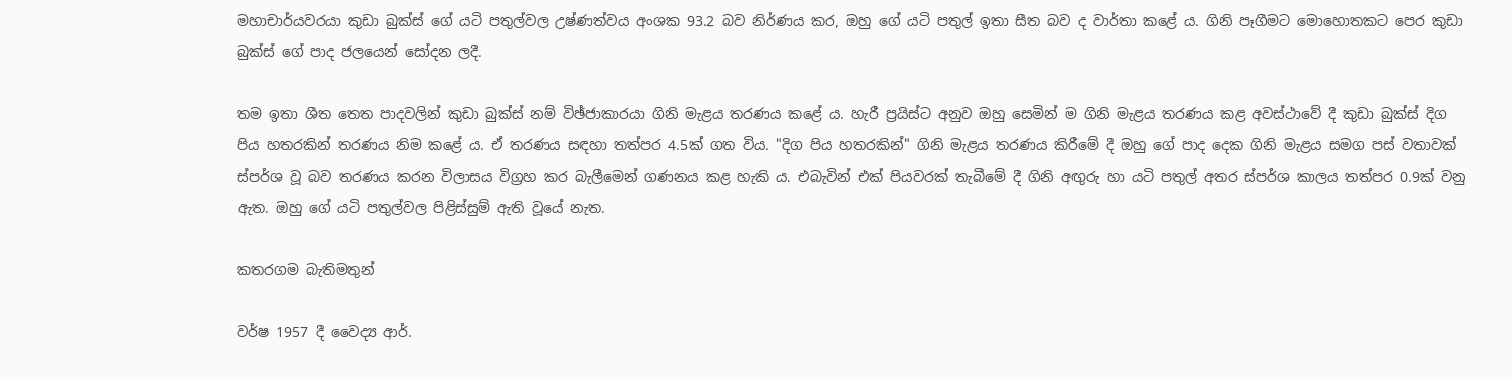මහාචාර්යවරයා කුඩා බුක්‌ස්‌ ගේ යටි පතුල්වල උෂ්ණත්වය අංශක 93.2 බව නිර්ණය කර, ඔහු ගේ යටි පතුල් ඉතා සීත බව ද වාර්තා කළේ ය. ගිනි පෑගීමට මොහොතකට පෙර කුඩා බුක්‌ස්‌ ගේ පාද ජලයෙන් සෝදන ලදී.

තම ඉතා ශීත තෙත පාදවලින් කුඩා බුක්‌ස්‌ නම් විඡ්ජාකාරයා ගිනි මැළය තරණය කළේ ය. හැරී ප්‍රයිස්‌ට අනුව ඔහු සෙමින් ම ගිනි මැළය තරණය කළ අවස්‌ථාවේ දී කුඩා බුක්‌ස්‌ දිග පිය හතරකින් තරණය නිම කළේ ය. ඒ තරණය සඳහා තත්පර 4.5ක්‌ ගත විය. "දිග පිය හතරකින්" ගිනි මැළය තරණය කිරීමේ දී ඔහු ගේ පාද දෙක ගිනි මැළය සමග පස්‌ වතාවක්‌ ස්‌පර්ශ වූ බව තරණය කරන විලාසය විග්‍රහ කර බැලීමෙන් ගණනය කළ හැකි ය. එබැවින් එක්‌ පියවරක්‌ තැබීමේ දී ගිනි අඟුරු හා යටි පතුල් අතර ස්‌පර්ශ කාලය තත්පර 0.9ක්‌ වනු ඇත. ඔහු ගේ යටි පතුල්වල පිළිස්‌සුම් ඇති වූයේ නැත.

කතරගම බැතිමතුන්

වර්ෂ 1957 දී වෛද්‍ය ආර්.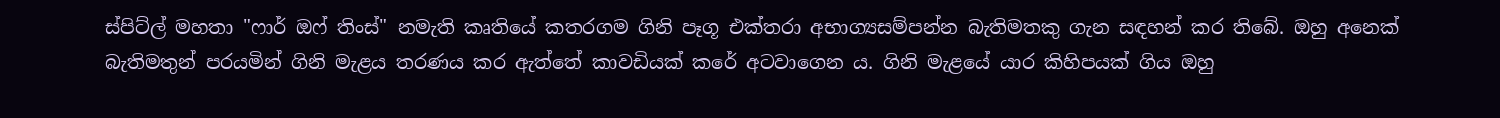ස්‌පිට්‌ල් මහතා "ෆාර් ඔෆ් තිංස්‌" නමැති කෘතියේ කතරගම ගිනි පෑගූ එක්‌තරා අභාග්‍යසම්පන්න බැතිමතකු ගැන සඳහන් කර තිබේ. ඔහු අනෙක්‌ බැතිමතුන් පරයමින් ගිනි මැළය තරණය කර ඇත්තේ කාවඩියක්‌ කරේ අටවාගෙන ය. ගිනි මැළයේ යාර කිහිපයක්‌ ගිය ඔහු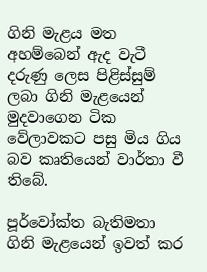ගිනි මැළය මත අහම්බෙන් ඇද වැටී දරුණු ලෙස පිළිස්‌සුම් ලබා ගිනි මැළයෙන් මුදවාගෙන ටික වේලාවකට පසු මිය ගිය බව කෘතියෙන් වාර්තා වී තිබේ.

පූර්වෝක්‌ත බැතිමතා ගිනි මැළයෙන් ඉවත් කර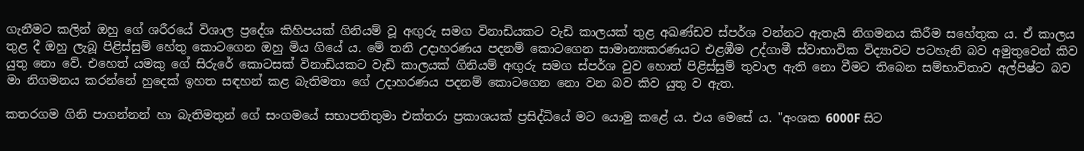ගැනීමට කලින් ඔහු ගේ ශරීරයේ විශාල ප්‍රදේශ කිහිපයක්‌ ගිනියම් වූ අඟුරු සමග විනාඩියකට වැඩි කාලයක්‌ තුළ අඛණ්‌ඩව ස්‌පර්ශ වන්නට ඇතැයි නිගමනය කිරීම සහේතුක ය. ඒ කාලය තුළ දී ඔහු ලැබූ පිළිස්‌සුම් හේතු කොටගෙන ඔහු මිය ගියේ ය. මේ තනි උදාහරණය පදනම් කොටගෙන සාමාන්‍යකරණයට එළඹීම උද්ගාමී ස්‌වාභාවික විද්‍යාවට පටහැනි බව අමුතුවෙන් කිව යුතු නො වේ. එහෙත් යමකු ගේ සිරුරේ කොටසක්‌ විනාඩියකට වැඩි කාලයක්‌ ගිනියම් අඟුරු සමග ස්‌පර්ශ වුව හොත් පිළිස්‌සුම් තුවාල ඇති නො වීමට තිබෙන සම්භාවිතාව අල්පිෂ්ට බව මා නිගමනය කරන්නේ හුදෙක්‌ ඉහත සඳහන් කළ බැතිමතා ගේ උදාහරණය පදනම් කොටගෙන නො වන බව කිව යුතු ව ඇත.

කතරගම ගිනි පාගන්නන් හා බැතිමතුන් ගේ සංගමයේ සභාපතිතුමා එක්‌තරා ප්‍රකාශයක්‌ ප්‍රසිද්ධියේ මට යොමු කළේ ය. එය මෙසේ ය. "අංශක 6000F සිට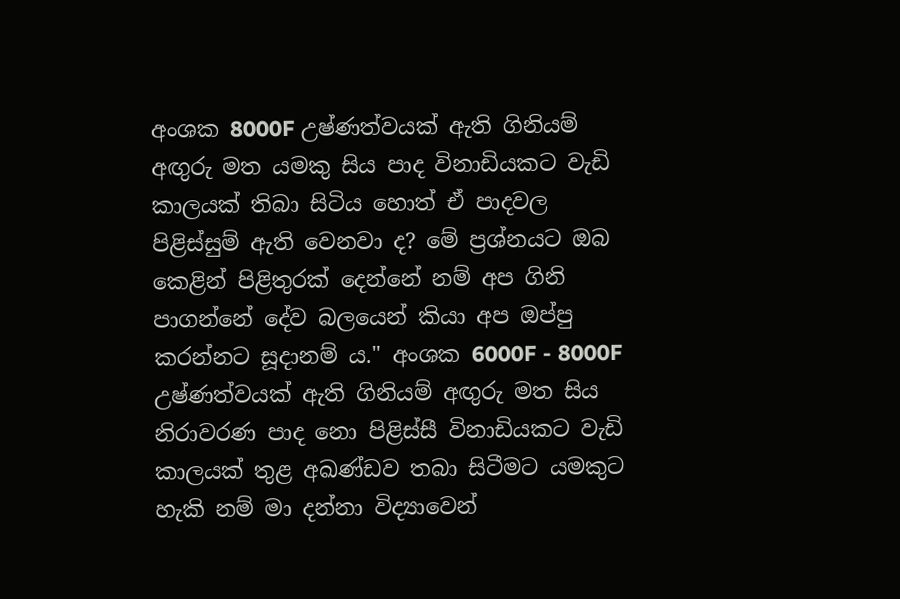අංශක 8000F උෂ්ණත්වයක්‌ ඇති ගිනියම් අඟුරු මත යමකු සිය පාද විනාඩියකට වැඩි කාලයක්‌ තිබා සිටිය හොත් ඒ පාදවල පිළිස්‌සුම් ඇති වෙනවා ද? මේ ප්‍රශ්නයට ඔබ කෙළින් පිළිතුරක්‌ දෙන්නේ නම් අප ගිනි පාගන්නේ දේව බලයෙන් කියා අප ඔප්පු කරන්නට සූදානම් ය." අංශක 6000F - 8000F උෂ්ණත්වයක්‌ ඇති ගිනියම් අඟුරු මත සිය නිරාවරණ පාද නො පිළිස්‌සී විනාඩියකට වැඩි කාලයක්‌ තුළ අඛණ්‌ඩව තබා සිටීමට යමකුට හැකි නම් මා දන්නා විද්‍යාවෙන්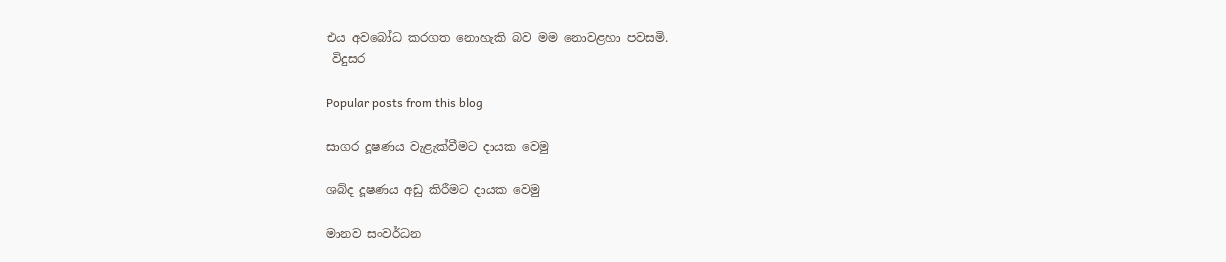එය අවබෝධ කරගත නොහැකි බව මම නොවළහා පවසමි.
 විදුසර

Popular posts from this blog

සාගර දූෂණය වැළැක්‌වීමට දායක වෙමු

ශබ්ද දූෂණය අඩු කිරීමට දායක වෙමු

මානව සංවර්ධන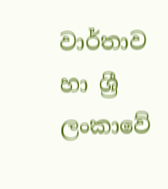වාර්තාව හා ශ්‍රී ලංකාවේ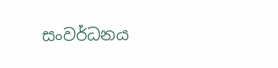සංවර්ධනය